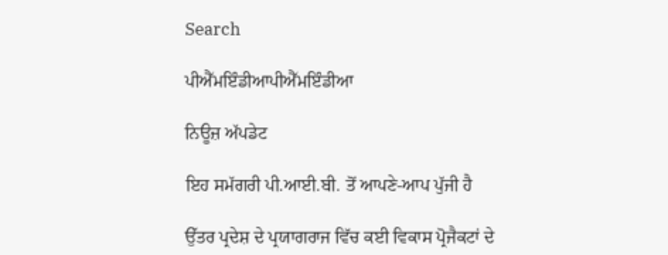Search

ਪੀਐੱਮਇੰਡੀਆਪੀਐੱਮਇੰਡੀਆ

ਨਿਊਜ਼ ਅੱਪਡੇਟ

ਇਹ ਸਮੱਗਰੀ ਪੀ.ਆਈ.ਬੀ. ਤੋਂ ਆਪਣੇ-ਆਪ ਪੁੱਜੀ ਹੈ

ਉੱਤਰ ਪ੍ਰਦੇਸ਼ ਦੇ ਪ੍ਰਯਾਗਰਾਜ ਵਿੱਚ ਕਈ ਵਿਕਾਸ ਪ੍ਰੋਜੈਕਟਾਂ ਦੇ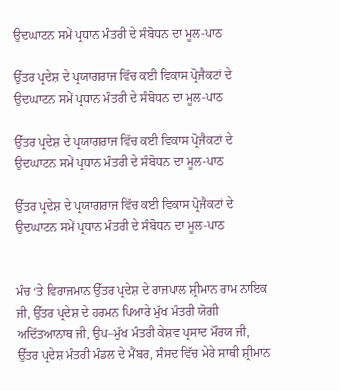ਉਦਘਾਟਨ ਸਮੇਂ ਪ੍ਰਧਾਨ ਮੰਤਰੀ ਦੇ ਸੰਬੋਧਨ ਦਾ ਮੂਲ-ਪਾਠ

ਉੱਤਰ ਪ੍ਰਦੇਸ਼ ਦੇ ਪ੍ਰਯਾਗਰਾਜ ਵਿੱਚ ਕਈ ਵਿਕਾਸ ਪ੍ਰੋਜੈਕਟਾਂ ਦੇ ਉਦਘਾਟਨ ਸਮੇਂ ਪ੍ਰਧਾਨ ਮੰਤਰੀ ਦੇ ਸੰਬੋਧਨ ਦਾ ਮੂਲ-ਪਾਠ

ਉੱਤਰ ਪ੍ਰਦੇਸ਼ ਦੇ ਪ੍ਰਯਾਗਰਾਜ ਵਿੱਚ ਕਈ ਵਿਕਾਸ ਪ੍ਰੋਜੈਕਟਾਂ ਦੇ ਉਦਘਾਟਨ ਸਮੇਂ ਪ੍ਰਧਾਨ ਮੰਤਰੀ ਦੇ ਸੰਬੋਧਨ ਦਾ ਮੂਲ-ਪਾਠ

ਉੱਤਰ ਪ੍ਰਦੇਸ਼ ਦੇ ਪ੍ਰਯਾਗਰਾਜ ਵਿੱਚ ਕਈ ਵਿਕਾਸ ਪ੍ਰੋਜੈਕਟਾਂ ਦੇ ਉਦਘਾਟਨ ਸਮੇਂ ਪ੍ਰਧਾਨ ਮੰਤਰੀ ਦੇ ਸੰਬੋਧਨ ਦਾ ਮੂਲ-ਪਾਠ


ਮੰਚ ‘ਤੇ ਵਿਰਾਜਮਾਨ ਉੱਤਰ ਪ੍ਰਦੇਸ਼ ਦੇ ਰਾਜਪਾਲ ਸ਼੍ਰੀਮਾਨ ਰਾਮ ਨਾਇਕ ਜੀ, ਉੱਤਰ ਪ੍ਰਦੇਸ਼ ਦੇ ਹਰਮਨ ਪਿਆਰੇ ਮੁੱਖ ਮੰਤਰੀ‍ ਯੋਗੀ ਅਦਿੱਤਆਨਾਥ ਜੀ, ਉਪ–ਮੁੱਖ ਮੰਤਰੀ ਕੇਸ਼ਵ ਪ੍ਰਸਾਦ ਮੌਰਯ ਜੀ, ਉੱਤਰ ਪ੍ਰਦੇਸ਼ ਮੰਤਰੀ ਮੰਡਲ ਦੇ ਮੈਂਬਰ, ਸੰਸਦ ਵਿੱਚ ਮੇਰੇ ਸਾਥੀ ਸ਼੍ਰੀਮਾਨ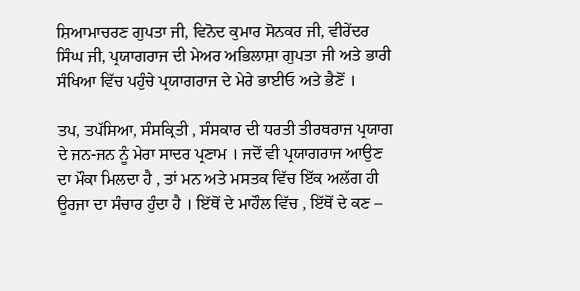ਸ਼ਿਆਮਾਚਰਣ ਗੁਪਤਾ ਜੀ, ਵਿਨੋਦ ਕੁਮਾਰ ਸੋਨਕਰ ਜੀ, ਵੀਰੇਂਦਰ ਸਿੰਘ ਜੀ, ਪ੍ਰਯਾਗਰਾਜ ਦੀ ਮੇਅਰ ਅਭਿਲਾਸ਼ਾ ਗੁਪਤਾ ਜੀ ਅਤੇ ਭਾਰੀ ਸੰਖਿਆ ਵਿੱਚ ਪਹੁੰਚੇ ਪ੍ਰਯਾਗਰਾਜ ਦੇ ਮੇਰੇ ਭਾਈਓ ਅਤੇ ਭੈਣੋਂ ।

ਤਪ, ਤਪੱਸਿਆ, ਸੰਸਕ੍ਰਿਤੀ , ਸੰਸਕਾਰ ਦੀ ਧਰਤੀ ਤੀਰਥਰਾਜ ਪ੍ਰਯਾਗ ਦੇ ਜਨ-ਜਨ ਨੂੰ ਮੇਰਾ ਸਾਦਰ ਪ੍ਰਣਾਮ । ਜਦੋਂ ਵੀ ਪ੍ਰਯਾਗਰਾਜ ਆਉਣ ਦਾ ਮੌਕਾ ਮਿਲਦਾ ਹੈ , ਤਾਂ ਮਨ ਅਤੇ ਮਸਤਕ ਵਿੱਚ ਇੱਕ ਅਲੱਗ ਹੀ ਊਰਜਾ ਦਾ ਸੰਚਾਰ ਹੁੰਦਾ ਹੈ । ਇੱਥੋਂ ਦੇ ਮਾਹੌਲ ਵਿੱਚ , ਇੱਥੋਂ ਦੇ ਕਣ –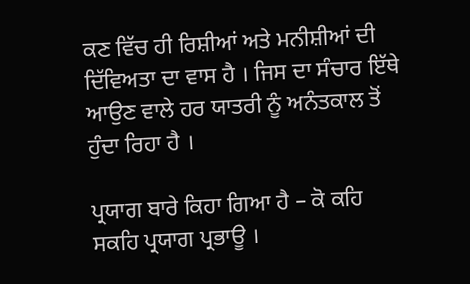ਕਣ ਵਿੱਚ ਹੀ ਰਿਸ਼ੀਆਂ ਅਤੇ ਮਨੀਸ਼ੀਆਂ ਦੀ ਦਿੱਵਿਅਤਾ ਦਾ ਵਾਸ ਹੈ । ਜਿਸ ਦਾ ਸੰਚਾਰ ਇੱਥੇ ਆਉਣ ਵਾਲੇ ਹਰ ਯਾਤਰੀ ਨੂੰ ਅਨੰਤਕਾਲ ਤੋਂ ਹੁੰਦਾ ਰਿਹਾ ਹੈ ।

ਪ੍ਰਯਾਗ ਬਾਰੇ ਕਿਹਾ ਗਿਆ ਹੈ – ਕੋ ਕਹਿ ਸਕਹਿ ਪ੍ਰਯਾਗ ਪ੍ਰਭਾਊ ।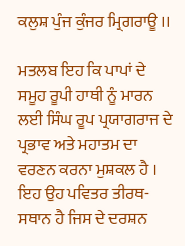ਕਲੁਸ਼ ਪੁੰਜ ਕੁੰਜਰ ਮ੍ਰਿਗਰਾਊ ।।

ਮਤਲਬ ਇਹ ਕਿ ਪਾਪਾਂ ਦੇ ਸਮੂਹ ਰੂਪੀ ਹਾਥੀ ਨੂੰ ਮਾਰਨ ਲਈ ਸਿੰਘ ਰੂਪ ਪ੍ਰਯਾਗਰਾਜ ਦੇ ਪ੍ਰਭਾਵ ਅਤੇ ਮਹਾਤਮ ਦਾ ਵਰਣਨ ਕਰਨਾ ਮੁਸ਼ਕਲ ਹੈ । ਇਹ ਉਹ ਪਵਿਤਰ ਤੀਰਥ-ਸਥਾਨ ਹੈ ਜਿਸ ਦੇ ਦਰਸ਼ਨ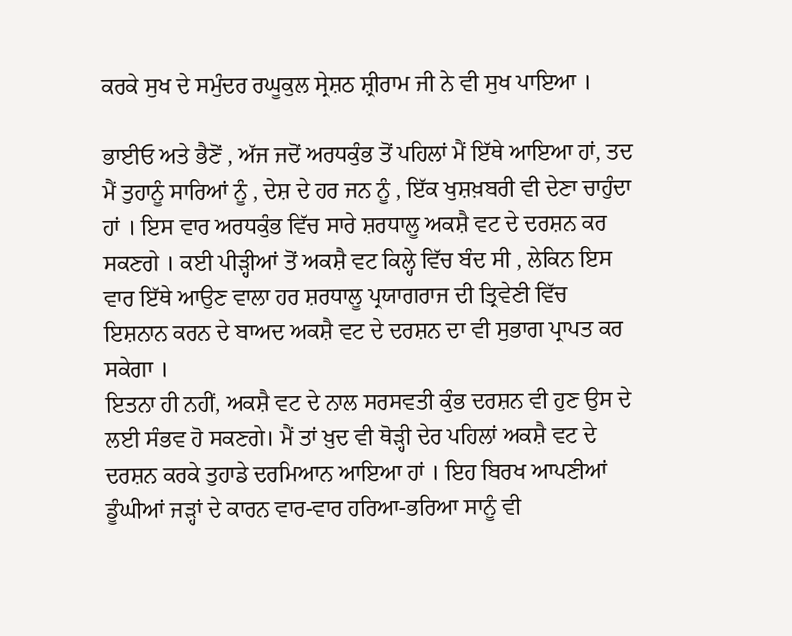ਕਰਕੇ ਸੁਖ ਦੇ ਸਮੁੰਦਰ ਰਘੂਕੁਲ ਸ੍ਰੇਸ਼ਠ ਸ਼੍ਰੀਰਾਮ ਜੀ ਨੇ ਵੀ ਸੁਖ ਪਾਇਆ ।

ਭਾਈਓ ਅਤੇ ਭੈਣੋਂ , ਅੱਜ ਜਦੋਂ ਅਰਧਕੁੰਭ ਤੋਂ ਪਹਿਲਾਂ ਮੈਂ ਇੱਥੇ ਆਇਆ ਹਾਂ, ਤਦ ਮੈਂ ਤੁਹਾਨੂੰ ਸਾਰਿਆਂ ਨੂੰ , ਦੇਸ਼ ਦੇ ਹਰ ਜਨ ਨੂੰ , ਇੱਕ ਖੁਸ਼ਖ਼ਬਰੀ ਵੀ ਦੇਣਾ ਚਾਹੁੰਦਾ ਹਾਂ । ਇਸ ਵਾਰ ਅਰਧਕੁੰਭ ਵਿੱਚ ਸਾਰੇ ਸ਼ਰਧਾਲੂ ਅਕਸ਼ੈ ਵਟ ਦੇ ਦਰਸ਼ਨ ਕਰ ਸਕਣਗੇ । ਕਈ ਪੀੜ੍ਹੀਆਂ ਤੋਂ ਅਕਸ਼ੈ ਵਟ ਕਿਲ੍ਹੇ ਵਿੱਚ ਬੰਦ ਸੀ , ਲੇਕਿਨ ਇਸ ਵਾਰ ਇੱਥੇ ਆਉਣ ਵਾਲਾ ਹਰ ਸ਼ਰਧਾਲੂ ਪ੍ਰਯਾਗਰਾਜ ਦੀ ਤ੍ਰਿਵੇਣੀ ਵਿੱਚ ਇਸ਼ਨਾਨ ਕਰਨ ਦੇ ਬਾਅਦ ਅਕਸ਼ੈ ਵਟ ਦੇ ਦਰਸ਼ਨ ਦਾ ਵੀ ਸੁਭਾਗ ਪ੍ਰਾਪਤ ਕਰ ਸਕੇਗਾ ।
ਇਤਨਾ ਹੀ ਨਹੀਂ, ਅਕਸ਼ੈ ਵਟ ਦੇ ਨਾਲ ਸਰਸਵਤੀ ਕੁੰਭ ਦਰਸ਼ਨ ਵੀ ਹੁਣ ਉਸ ਦੇ ਲਈ ਸੰਭਵ ਹੋ ਸਕਣਗੇ। ਮੈਂ ਤਾਂ ਖ਼ੁਦ ਵੀ ਥੋੜ੍ਹੀ ਦੇਰ ਪਹਿਲਾਂ ਅਕਸ਼ੈ ਵਟ ਦੇ ਦਰਸ਼ਨ ਕਰਕੇ ਤੁਹਾਡੇ ਦਰਮਿਆਨ ਆਇਆ ਹਾਂ । ਇਹ ਬਿਰਖ ਆਪਣੀਆਂ ਡੂੰਘੀਆਂ ਜੜ੍ਹਾਂ ਦੇ ਕਾਰਨ ਵਾਰ-ਵਾਰ ਹਰਿਆ-ਭਰਿਆ ਸਾਨੂੰ ਵੀ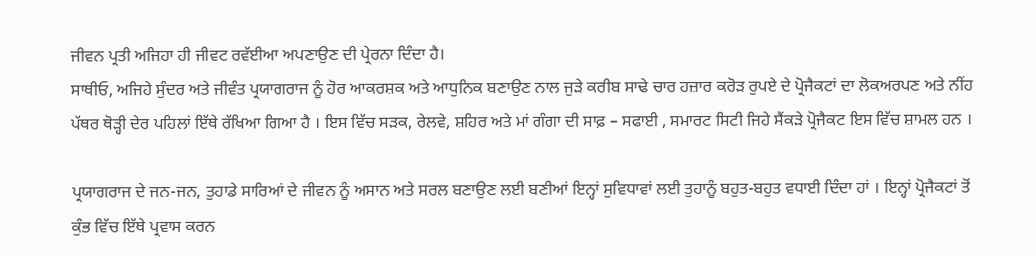ਜੀਵਨ ਪ੍ਰਤੀ ਅਜਿਹਾ ਹੀ ਜੀਵਟ ਰਵੱਈਆ ਅਪਣਾਉਣ ਦੀ ਪ੍ਰੇਰਨਾ ਦਿੰਦਾ ਹੈ।
ਸਾਥੀਓ, ਅਜਿਹੇ ਸੁੰਦਰ ਅਤੇ ਜੀਵੰਤ ਪ੍ਰਯਾਗਰਾਜ ਨੂੰ ਹੋਰ ਆਕਰਸ਼ਕ ਅਤੇ ਆਧੁਨਿਕ ਬਣਾਉਣ ਨਾਲ ਜੁੜੇ ਕਰੀਬ ਸਾਢੇ ਚਾਰ ਹਜ਼ਾਰ ਕਰੋੜ ਰੁਪਏ ਦੇ ਪ੍ਰੋਜੈਕਟਾਂ ਦਾ ਲੋਕਅਰਪਣ ਅਤੇ ਨੀਂਹ ਪੱਥਰ ਥੋੜ੍ਹੀ ਦੇਰ ਪਹਿਲਾਂ ਇੱਥੇ ਰੱਖਿਆ ਗਿਆ ਹੈ । ਇਸ ਵਿੱਚ ਸੜਕ, ਰੇਲਵੇ, ਸ਼ਹਿਰ ਅਤੇ ਮਾਂ ਗੰਗਾ ਦੀ ਸਾਫ਼ – ਸਫਾਈ , ਸਮਾਰਟ ਸਿਟੀ ਜਿਹੇ ਸੈਂਕੜੇ ਪ੍ਰੋਜੈਕਟ ਇਸ ਵਿੱਚ ਸ਼ਾਮਲ ਹਨ ।

ਪ੍ਰਯਾਗਰਾਜ ਦੇ ਜਨ-ਜਨ, ਤੁਹਾਡੇ ਸਾਰਿਆਂ ਦੇ ਜੀਵਨ ਨੂੰ ਅਸਾਨ ਅਤੇ ਸਰਲ ਬਣਾਉਣ ਲਈ ਬਣੀਆਂ ਇਨ੍ਹਾਂ ਸੁਵਿਧਾਵਾਂ ਲਈ ਤੁਹਾਨੂੰ ਬਹੁਤ-ਬਹੁਤ ਵਧਾਈ ਦਿੰਦਾ ਹਾਂ । ਇਨ੍ਹਾਂ ਪ੍ਰੋਜੈਕਟਾਂ ਤੋਂ ਕੁੰਭ ਵਿੱਚ ਇੱਥੇ ਪ੍ਰਵਾਸ ਕਰਨ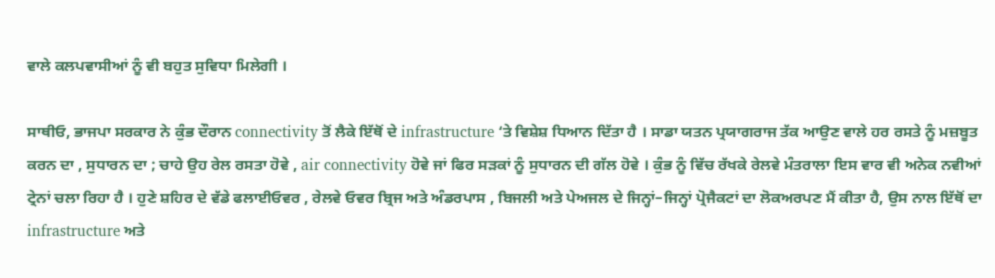ਵਾਲੇ ਕਲਪਵਾਸੀਆਂ ਨੂੰ ਵੀ ਬਹੁਤ ਸੁਵਿਧਾ ਮਿਲੇਗੀ ।

ਸਾਥੀਓ, ਭਾਜਪਾ ਸਰਕਾਰ ਨੇ ਕੁੰਭ ਦੌਰਾਨ connectivity ਤੋਂ ਲੈਕੇ ਇੱਥੋਂ ਦੇ infrastructure ‘ਤੇ ਵਿਸ਼ੇਸ਼ ਧਿਆਨ ਦਿੱਤਾ ਹੈ । ਸਾਡਾ ਯਤਨ ਪ੍ਰਯਾਗਰਾਜ ਤੱਕ ਆਉਣ ਵਾਲੇ ਹਰ ਰਸਤੇ ਨੂੰ ਮਜ਼ਬੂਤ ਕਰਨ ਦਾ , ਸੁਧਾਰਨ ਦਾ ; ਚਾਹੇ ਉਹ ਰੇਲ ਰਸਤਾ ਹੋਵੇ , air connectivity ਹੋਵੇ ਜਾਂ ਫਿਰ ਸੜਕਾਂ ਨੂੰ ਸੁਧਾਰਨ ਦੀ ਗੱਲ ਹੋਵੇ । ਕੁੰਭ ਨੂੰ ਵਿੱਚ ਰੱਖਕੇ ਰੇਲਵੇ ਮੰਤਰਾਲਾ ਇਸ ਵਾਰ ਵੀ ਅਨੇਕ ਨਵੀਆਂ ਟ੍ਰੇਨਾਂ ਚਲਾ ਰਿਹਾ ਹੈ । ਹੁਣੇ ਸ਼ਹਿਰ ਦੇ ਵੱਡੇ ਫਲਾਈਓਵਰ , ਰੇਲਵੇ ਓਵਰ ਬ੍ਰਿਜ ਅਤੇ ਅੰਡਰਪਾਸ , ਬਿਜਲੀ ਅਤੇ ਪੇਅਜਲ ਦੇ ਜਿਨ੍ਹਾਂ–ਜਿਨ੍ਹਾਂ ਪ੍ਰੋਜੈਕਟਾਂ ਦਾ ਲੋਕਅਰਪਣ ਮੈਂ ਕੀਤਾ ਹੈ, ਉਸ ਨਾਲ ਇੱਥੋਂ ਦਾ infrastructure ਅਤੇ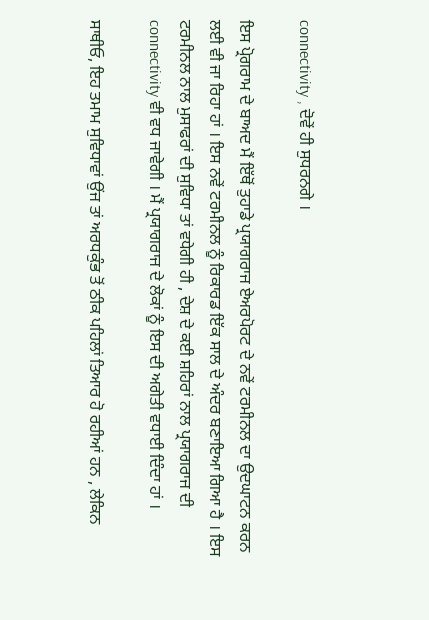connectivity , ਦੋਵੇਂ ਹੀ ਸੁਧਰਨਗੇ ।

ਇਸ ਪ੍ਰੋਗਰਾਮ ਦੇ ਬਾਅਦ ਮੈਂ ਇੱਥੋਂ ਤੁਹਾਡੇ ਪ੍ਰਯਾਗਰਾਜ ਏਅਰਪੋਰਟ ਦੇ ਨਵੇਂ ਟਰਮੀਨਲ ਦਾ ਉਦਘਾਟਨ ਕਰਨ ਲਈ ਵੀ ਜਾ ਰਿਹਾ ਹਾਂ । ਇਸ ਨਵੇਂ ਟਰਮੀਨਲ ਨੂੰ ਰਿਕਾਰਡ ਇੱਕ ਸਾਲ ਦੇ ਅੰਦਰ ਬਣਾਇਆ ਗਿਆ ਹੈ । ਇਸ ਟਰਮੀਨਲ ਨਾਲ ਮੁਸਾਫਰਾਂ ਦੀ ਸੁਵਿਧਾ ਤਾਂ ਵਧੇਗੀ ਹੀ , ਦੇਸ਼ ਦੇ ਕਈ ਸ਼ਹਿਰਾਂ ਨਾਲ ਪ੍ਰਯਾਗਰਾਜ ਦੀ connectivity ਵੀ ਵਧ ਜਾਵੇਗੀ । ਮੈਂ ਪ੍ਰਯਾਗਰਾਜ ਦੇ ਲੋਕਾਂ ਨੂੰ ਇਸ ਦੀ ਅਗੇਤੀ ਵਧਾਈ ਦਿੰਦਾ ਹਾਂ ।

ਸਾਥੀਓ, ਇਹ ਤਮਾਮ ਸੁਵਿਧਾਵਾਂ ਉਂਜ ਤਾਂ ਅਰਧਕੁੰਭ ਤੋਂ ਠੀਕ ਪਹਿਲਾਂ ਤਿਆਰ ਹੋ ਰਹੀਆਂ ਹਨ , ਲੇਕਿਨ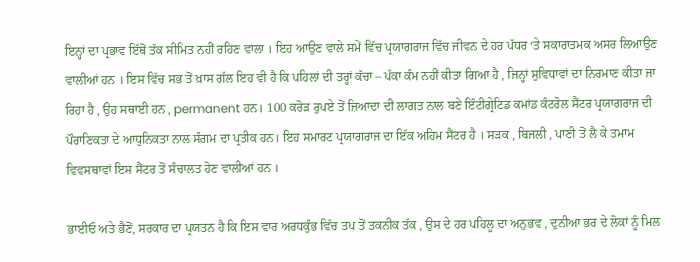ਇਨ੍ਹਾਂ ਦਾ ਪ੍ਰਭਾਵ ਇੱਥੋਂ ਤੱਕ ਸੀਮਿਤ ਨਹੀਂ ਰਹਿਣ ਵਾਲਾ । ਇਹ ਆਉਣ ਵਾਲੇ ਸਮੇਂ ਵਿੱਚ ਪ੍ਰਯਾਗਰਾਜ ਵਿੱਚ ਜੀਵਨ ਦੇ ਹਰ ਪੱਧਰ ‘ਤੇ ਸਕਾਰਾਤਮਕ ਅਸਰ ਲਿਆਉਣ ਵਾਲੀਆਂ ਹਨ । ਇਸ ਵਿੱਚ ਸਭ ਤੋਂ ਖ਼ਾਸ ਗੱਲ ਇਹ ਵੀ ਹੈ ਕਿ ਪਹਿਲਾਂ ਦੀ ਤਰ੍ਹਾਂ ਕੱਚਾ – ਪੱਕਾ ਕੰਮ ਨਹੀਂ ਕੀਤਾ ਗਿਆ ਹੈ , ਜਿਨ੍ਹਾਂ ਸੁਵਿਧਾਵਾਂ ਦਾ ਨਿਰਮਾਣ ਕੀਤਾ ਜਾ ਰਿਹਾ ਹੈ , ਉਹ ਸਥਾਈ ਹਨ , permanent ਹਨ। 100 ਕਰੋੜ ਰੁਪਏ ਤੋਂ ਜ਼ਿਆਦਾ ਦੀ ਲਾਗਤ ਨਾਲ ਬਣੇ ਇੰਟੀਗ੍ਰੇਟਿਡ ਕਮਾਂਡ ਕੰਟਰੋਲ ਸੈਂਟਰ ਪ੍ਰਯਾਗਰਾਜ ਦੀ ਪੌਰਾਣਿਕਤਾ ਦੇ ਆਧੁਨਿਕਤਾ ਨਾਲ ਸੰਗਮ ਦਾ ਪ੍ਰਤੀਕ ਹਨ। ਇਹ ਸਮਾਰਟ ਪ੍ਰਯਾਗਰਾਜ ਦਾ ਇੱਕ ਅਹਿਮ ਸੈਂਟਰ ਹੈ । ਸੜਕ , ਬਿਜਲੀ , ਪਾਣੀ ਤੋਂ ਲੈ ਕੇ ਤਮਾਮ ਵਿਵਸਥਾਵਾਂ ਇਸ ਸੈਂਟਰ ਤੋਂ ਸੰਚਾਲਤ ਹੋਣ ਵਾਲੀਆਂ ਹਨ ।

ਭਾਈਓ ਅਤੇ ਭੈਣੋਂ, ਸਰਕਾਰ ਦਾ ਪ੍ਰਯਤਨ ਹੈ ਕਿ ਇਸ ਵਾਰ ਅਰਧਕੁੰਭ ਵਿੱਚ ਤਪ ਤੋਂ ਤਕਨੀਕ ਤੱਕ , ਉਸ ਦੇ ਹਰ ਪਹਿਲੂ ਦਾ ਅਨੁਭਵ , ਦੁਨੀਆ ਭਰ ਦੇ ਲੋਕਾਂ ਨੂੰ ਮਿਲ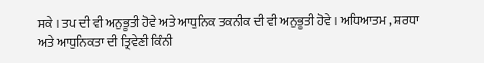ਸਕੇ । ਤਪ ਦੀ ਵੀ ਅਨੁਭੂਤੀ ਹੋਵੇ ਅਤੇ ਆਧੁਨਿਕ ਤਕਨੀਕ ਦੀ ਵੀ ਅਨੁਭੂਤੀ ਹੋਵੇ । ਅਧਿਆਤਮ , ਸ਼ਰਧਾ ਅਤੇ ਆਧੁਨਿਕਤਾ ਦੀ ਤ੍ਰਿਵੇਣੀ ਕਿੰਨੀ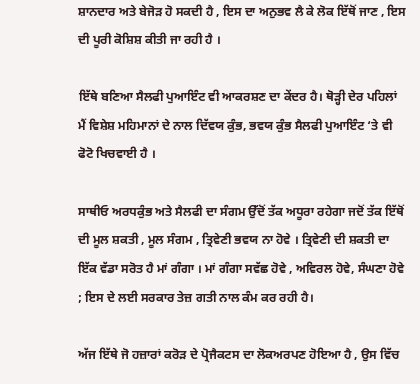ਸ਼ਾਨਦਾਰ ਅਤੇ ਬੇਜੋੜ ਹੋ ਸਕਦੀ ਹੈ , ਇਸ ਦਾ ਅਨੁਭਵ ਲੈ ਕੇ ਲੋਕ ਇੱਥੋਂ ਜਾਣ , ਇਸ ਦੀ ਪੂਰੀ ਕੋਸ਼ਿਸ਼ ਕੀਤੀ ਜਾ ਰਹੀ ਹੈ ।

ਇੱਥੇ ਬਣਿਆ ਸੈਲਫੀ ਪੁਆਇੰਟ ਵੀ ਆਕਰਸ਼ਣ ਦਾ ਕੇਂਦਰ ਹੈ। ਥੋੜ੍ਹੀ ਦੇਰ ਪਹਿਲਾਂ ਮੈਂ ਵਿਸ਼ੇਸ਼ ਮਹਿਮਾਨਾਂ ਦੇ ਨਾਲ ਦਿੱਵਯ ਕੁੰਭ, ਭਵਯ ਕੁੰਭ ਸੈਲਫੀ ਪੁਆਇੰਟ ‘ਤੇ ਵੀ ਫੋਟੋ ਖਿਚਵਾਈ ਹੈ ।

ਸਾਥੀਓ ਅਰਧਕੁੰਭ ਅਤੇ ਸੈਲਫੀ ਦਾ ਸੰਗਮ ਉੱਦੋਂ ਤੱਕ ਅਧੂਰਾ ਰਹੇਗਾ ਜਦੋਂ ਤੱਕ ਇੱਥੋਂ ਦੀ ਮੂਲ ਸ਼ਕਤੀ , ਮੂਲ ਸੰਗਮ , ਤ੍ਰਿਵੇਣੀ ਭਵਯ ਨਾ ਹੋਵੇ । ਤ੍ਰਿਵੇਣੀ ਦੀ ਸ਼ਕਤੀ ਦਾ ਇੱਕ ਵੱਡਾ ਸਰੋਤ ਹੈ ਮਾਂ ਗੰਗਾ । ਮਾਂ ਗੰਗਾ ਸਵੱਛ ਹੋਵੇ , ਅਵਿਰਲ ਹੋਵੇ, ਸੰਘਣਾ ਹੋਵੇ ; ਇਸ ਦੇ ਲਈ ਸਰਕਾਰ ਤੇਜ਼ ਗਤੀ ਨਾਲ ਕੰਮ ਕਰ ਰਹੀ ਹੈ।

ਅੱਜ ਇੱਥੇ ਜੋ ਹਜ਼ਾਰਾਂ ਕਰੋੜ ਦੇ ਪ੍ਰੋਜੈਕਟਸ ਦਾ ਲੋਕਅਰਪਣ ਹੋਇਆ ਹੈ , ਉਸ ਵਿੱਚ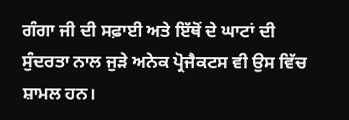ਗੰਗਾ ਜੀ ਦੀ ਸਫ਼ਾਈ ਅਤੇ ਇੱਥੋਂ ਦੇ ਘਾਟਾਂ ਦੀ ਸੁੰਦਰਤਾ ਨਾਲ ਜੁੜੇ ਅਨੇਕ ਪ੍ਰੋਜੈਕਟਸ ਵੀ ਉਸ ਵਿੱਚ ਸ਼ਾਮਲ ਹਨ।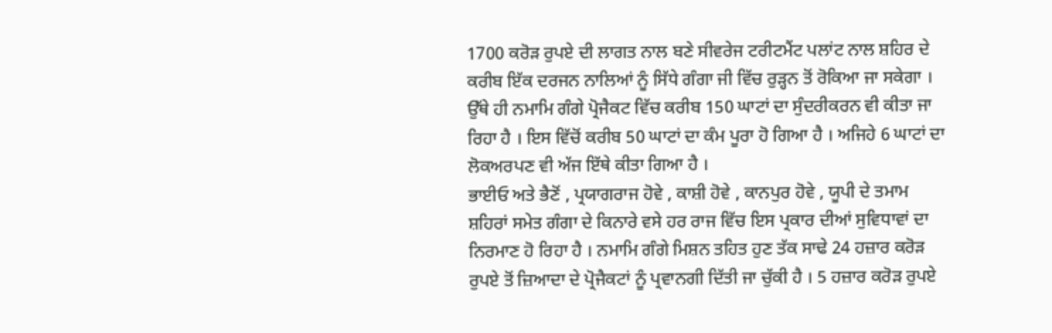1700 ਕਰੋੜ ਰੁਪਏ ਦੀ ਲਾਗਤ ਨਾਲ ਬਣੇ ਸੀਵਰੇਜ ਟਰੀਟਮੈਂਟ ਪਲਾਂਟ ਨਾਲ ਸ਼ਹਿਰ ਦੇ ਕਰੀਬ ਇੱਕ ਦਰਜਨ ਨਾਲਿਆਂ ਨੂੰ ਸਿੱਧੇ ਗੰਗਾ ਜੀ ਵਿੱਚ ਰੁੜ੍ਹਨ ਤੋਂ ਰੋਕਿਆ ਜਾ ਸਕੇਗਾ । ਉੱਥੇ ਹੀ ਨਮਾਮਿ ਗੰਗੇ ਪ੍ਰੋਜੈਕਟ ਵਿੱਚ ਕਰੀਬ 150 ਘਾਟਾਂ ਦਾ ਸੁੰਦਰੀਕਰਨ ਵੀ ਕੀਤਾ ਜਾ ਰਿਹਾ ਹੈ । ਇਸ ਵਿੱਚੋਂ ਕਰੀਬ 50 ਘਾਟਾਂ ਦਾ ਕੰਮ ਪੂਰਾ ਹੋ ਗਿਆ ਹੈ । ਅਜਿਹੇ 6 ਘਾਟਾਂ ਦਾ ਲੋਕਅਰਪਣ ਵੀ ਅੱਜ ਇੱਥੇ ਕੀਤਾ ਗਿਆ ਹੈ ।
ਭਾਈਓ ਅਤੇ ਭੈਣੋਂ , ਪ੍ਰਯਾਗਰਾਜ ਹੋਵੇ , ਕਾਸ਼ੀ ਹੋਵੇ , ਕਾਨਪੁਰ ਹੋਵੇ , ਯੂਪੀ ਦੇ ਤਮਾਮ ਸ਼ਹਿਰਾਂ ਸਮੇਤ ਗੰਗਾ ਦੇ ਕਿਨਾਰੇ ਵਸੇ ਹਰ ਰਾਜ ਵਿੱਚ ਇਸ ਪ੍ਰਕਾਰ ਦੀਆਂ ਸੁਵਿਧਾਵਾਂ ਦਾ ਨਿਰਮਾਣ ਹੋ ਰਿਹਾ ਹੈ । ਨਮਾਮਿ ਗੰਗੇ ਮਿਸ਼ਨ ਤਹਿਤ ਹੁਣ ਤੱਕ ਸਾਢੇ 24 ਹਜ਼ਾਰ ਕਰੋੜ ਰੁਪਏ ਤੋਂ ਜ਼ਿਆਦਾ ਦੇ ਪ੍ਰੋਜੈਕਟਾਂ ਨੂੰ ਪ੍ਰਵਾਨਗੀ ਦਿੱਤੀ ਜਾ ਚੁੱਕੀ ਹੈ । 5 ਹਜ਼ਾਰ ਕਰੋੜ ਰੁਪਏ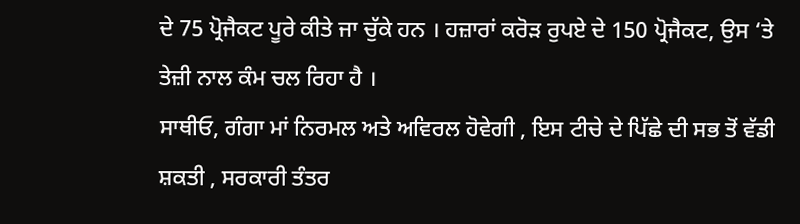ਦੇ 75 ਪ੍ਰੋਜੈਕਟ ਪੂਰੇ ਕੀਤੇ ਜਾ ਚੁੱਕੇ ਹਨ । ਹਜ਼ਾਰਾਂ ਕਰੋੜ ਰੁਪਏ ਦੇ 150 ਪ੍ਰੋਜੈਕਟ, ਉਸ ‘ਤੇ ਤੇਜ਼ੀ ਨਾਲ ਕੰਮ ਚਲ ਰਿਹਾ ਹੈ ।
ਸਾਥੀਓ, ਗੰਗਾ ਮਾਂ ਨਿਰਮਲ ਅਤੇ ਅਵਿਰਲ ਹੋਵੇਗੀ , ਇਸ ਟੀਚੇ ਦੇ ਪਿੱਛੇ ਦੀ ਸਭ ਤੋਂ ਵੱਡੀ ਸ਼ਕਤੀ , ਸਰਕਾਰੀ ਤੰਤਰ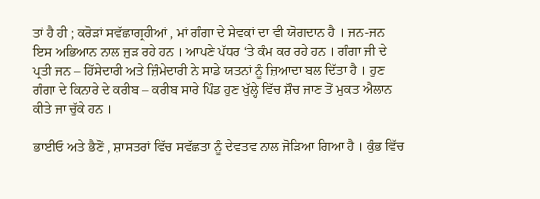ਤਾਂ ਹੈ ਹੀ ; ਕਰੋੜਾਂ ਸਵੱਛਾਗ੍ਰਹੀਆਂ , ਮਾਂ ਗੰਗਾ ਦੇ ਸੇਵਕਾਂ ਦਾ ਵੀ ਯੋਗਦਾਨ ਹੈ । ਜਨ-ਜਨ ਇਸ ਅਭਿਆਨ ਨਾਲ ਜੁੜ ਰਹੇ ਹਨ । ਆਪਣੇ ਪੱਧਰ ‘ਤੇ ਕੰਮ ਕਰ ਰਹੇ ਹਨ । ਗੰਗਾ ਜੀ ਦੇ ਪ੍ਰਤੀ ਜਨ – ਹਿੱਸੇਦਾਰੀ ਅਤੇ ਜ਼ਿੰਮੇਦਾਰੀ ਨੇ ਸਾਡੇ ਯਤਨਾਂ ਨੂੰ ਜ਼ਿਆਦਾ ਬਲ ਦਿੱਤਾ ਹੈ । ਹੁਣ ਗੰਗਾ ਦੇ ਕਿਨਾਰੇ ਦੇ ਕਰੀਬ – ਕਰੀਬ ਸਾਰੇ ਪਿੰਡ ਹੁਣ ਖੁੱਲ੍ਹੇ ਵਿੱਚ ਸ਼ੌਚ ਜਾਣ ਤੋਂ ਮੁਕਤ ਐਲਾਨ ਕੀਤੇ ਜਾ ਚੁੱਕੇ ਹਨ ।

ਭਾਈਓ ਅਤੇ ਭੈਣੋਂ , ਸ਼ਾਸਤਰਾਂ ਵਿੱਚ ਸਵੱਛਤਾ ਨੂੰ ਦੇਵਤਵ ਨਾਲ ਜੋੜਿਆ ਗਿਆ ਹੈ । ਕੁੰਭ ਵਿੱਚ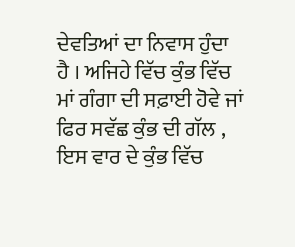ਦੇਵਤਿਆਂ ਦਾ ਨਿਵਾਸ ਹੁੰਦਾ ਹੈ । ਅਜਿਹੇ ਵਿੱਚ ਕੁੰਭ ਵਿੱਚ ਮਾਂ ਗੰਗਾ ਦੀ ਸਫ਼ਾਈ ਹੋਵੇ ਜਾਂ ਫਿਰ ਸਵੱਛ ਕੁੰਭ ਦੀ ਗੱਲ , ਇਸ ਵਾਰ ਦੇ ਕੁੰਭ ਵਿੱਚ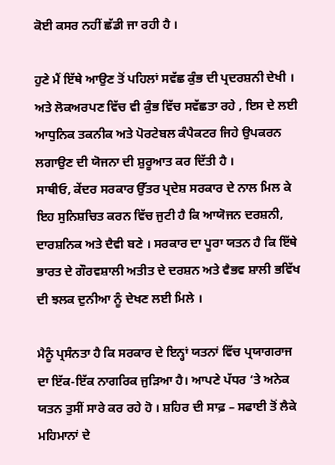ਕੋਈ ਕਸਰ ਨਹੀਂ ਛੱਡੀ ਜਾ ਰਹੀ ਹੈ ।

ਹੁਣੇ ਮੈਂ ਇੱਥੇ ਆਉਣ ਤੋਂ ਪਹਿਲਾਂ ਸਵੱਛ ਕੁੰਭ ਦੀ ਪ੍ਰਦਰਸ਼ਨੀ ਦੇਖੀ । ਅਤੇ ਲੋਕਅਰਪਣ ਵਿੱਚ ਵੀ ਕੁੰਭ ਵਿੱਚ ਸਵੱਛਤਾ ਰਹੇ , ਇਸ ਦੇ ਲਈ ਆਧੁਨਿਕ ਤਕਨੀਕ ਅਤੇ ਪੋਰਟੇਬਲ ਕੰਪੈਕਟਰ ਜਿਹੇ ਉਪਕਰਨ ਲਗਾਉਣ ਦੀ ਯੋਜਨਾ ਦੀ ਸ਼ੁਰੂਆਤ ਕਰ ਦਿੱਤੀ ਹੈ ।
ਸਾਥੀਓ, ਕੇਂਦਰ ਸਰਕਾਰ ਉੱਤਰ ਪ੍ਰਦੇਸ਼ ਸਰਕਾਰ ਦੇ ਨਾਲ ਮਿਲ ਕੇ ਇਹ ਸੁਨਿਸ਼ਚਿਤ ਕਰਨ ਵਿੱਚ ਜੁਟੀ ਹੈ ਕਿ ਆਯੋਜਨ ਦਰਸ਼ਨੀ, ਦਾਰਸ਼ਨਿਕ ਅਤੇ ਦੈਵੀ ਬਣੇ । ਸਰਕਾਰ ਦਾ ਪੂਰਾ ਯਤਨ ਹੈ ਕਿ ਇੱਥੇ ਭਾਰਤ ਦੇ ਗੌਰਵਸ਼ਾਲੀ ਅਤੀਤ ਦੇ ਦਰਸ਼ਨ ਅਤੇ ਵੈਭਵ ਸ਼ਾਲੀ ਭਵਿੱਖ ਦੀ ਝਲਕ ਦੁਨੀਆ ਨੂੰ ਦੇਖਣ ਲਈ ਮਿਲੇ ।

ਮੈਨੂੰ ਪ੍ਰਸੰਨਤਾ ਹੈ ਕਿ ਸਰਕਾਰ ਦੇ ਇਨ੍ਹਾਂ ਯਤਨਾਂ ਵਿੱਚ ਪ੍ਰਯਾਗਰਾਜ ਦਾ ਇੱਕ-ਇੱਕ ਨਾਗਰਿਕ ਜੁੜਿਆ ਹੈ। ਆਪਣੇ ਪੱਧਰ ‘ਤੇ ਅਨੇਕ ਯਤਨ ਤੁਸੀਂ ਸਾਰੇ ਕਰ ਰਹੇ ਹੋ । ਸ਼ਹਿਰ ਦੀ ਸਾਫ਼ – ਸਫਾਈ ਤੋਂ ਲੈਕੇ ਮਹਿਮਾਨਾਂ ਦੇ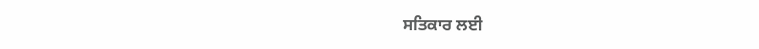ਸਤਿਕਾਰ ਲਈ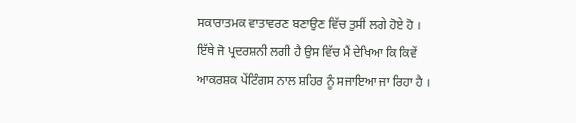ਸਕਾਰਾਤਮਕ ਵਾਤਾਵਰਣ ਬਣਾਉਣ ਵਿੱਚ ਤੁਸੀਂ ਲਗੇ ਹੋਏ ਹੋ । ਇੱਥੇ ਜੋ ਪ੍ਰਦਰਸ਼ਨੀ ਲਗੀ ਹੈ ਉਸ ਵਿੱਚ ਮੈਂ ਦੇਖਿਆ ਕਿ ਕਿਵੇਂ ਆਕਰਸ਼ਕ ਪੇਂਟਿੰਗਸ ਨਾਲ ਸ਼ਹਿਰ ਨੂੰ ਸਜਾਇਆ ਜਾ ਰਿਹਾ ਹੈ ।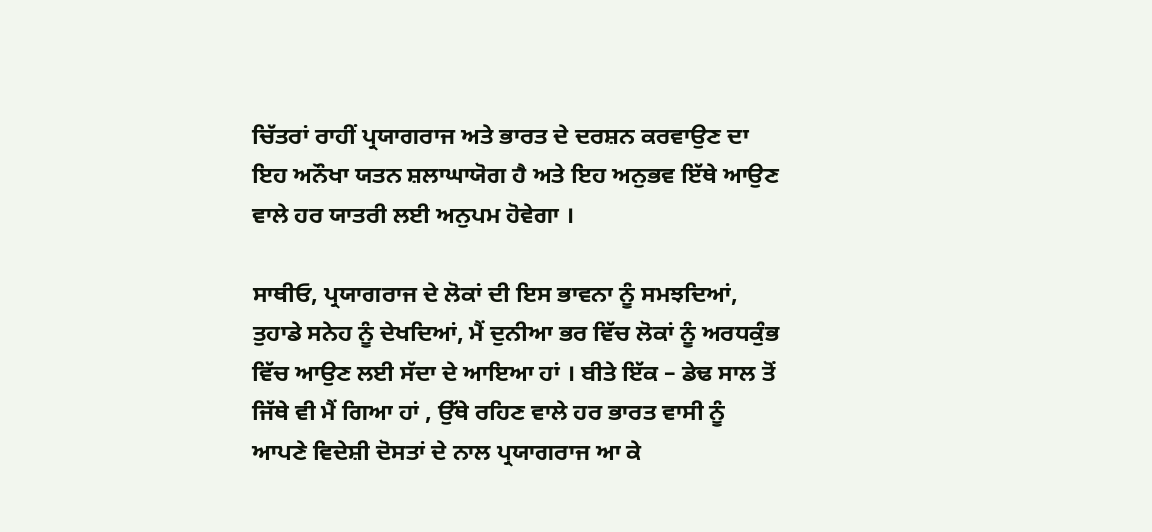ਚਿੱਤਰਾਂ ਰਾਹੀਂ ਪ੍ਰਯਾਗਰਾਜ ਅਤੇ ਭਾਰਤ ਦੇ ਦਰਸ਼ਨ ਕਰਵਾਉਣ ਦਾ ਇਹ ਅਨੌਖਾ ਯਤਨ ਸ਼ਲਾਘਾਯੋਗ ਹੈ ਅਤੇ ਇਹ ਅਨੁਭਵ ਇੱਥੇ ਆਉਣ ਵਾਲੇ ਹਰ ਯਾਤਰੀ ਲਈ ਅਨੁਪਮ ਹੋਵੇਗਾ ।

ਸਾਥੀਓ, ਪ੍ਰਯਾਗਰਾਜ ਦੇ ਲੋਕਾਂ ਦੀ ਇਸ ਭਾਵਨਾ ਨੂੰ ਸਮਝਦਿਆਂ, ਤੁਹਾਡੇ ਸਨੇਹ ਨੂੰ ਦੇਖਦਿਆਂ, ਮੈਂ ਦੁਨੀਆ ਭਰ ਵਿੱਚ ਲੋਕਾਂ ਨੂੰ ਅਰਧਕੁੰਭ ਵਿੱਚ ਆਉਣ ਲਈ ਸੱਦਾ ਦੇ ਆਇਆ ਹਾਂ । ਬੀਤੇ ਇੱਕ – ਡੇਢ ਸਾਲ ਤੋਂ ਜਿੱਥੇ ਵੀ ਮੈਂ ਗਿਆ ਹਾਂ , ਉੱਥੇ ਰਹਿਣ ਵਾਲੇ ਹਰ ਭਾਰਤ ਵਾਸੀ ਨੂੰ ਆਪਣੇ ਵਿਦੇਸ਼ੀ ਦੋਸਤਾਂ ਦੇ ਨਾਲ ਪ੍ਰਯਾਗਰਾਜ ਆ ਕੇ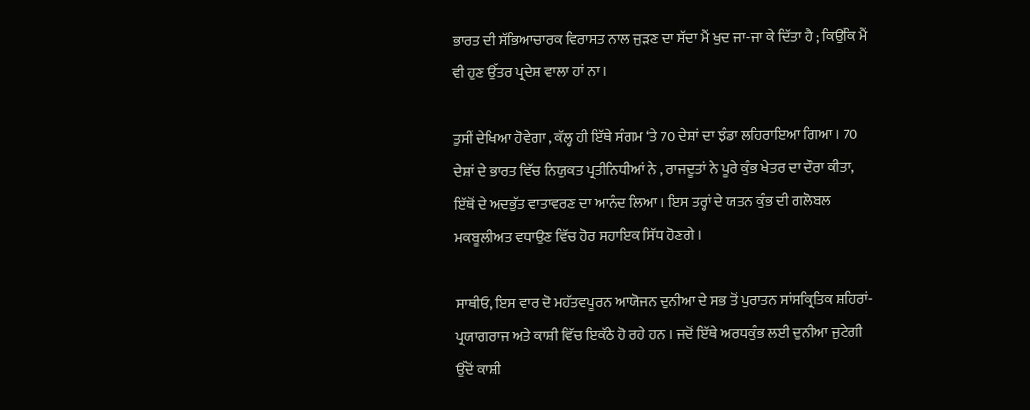ਭਾਰਤ ਦੀ ਸੱਭਿਆਚਾਰਕ ਵਿਰਾਸਤ ਨਾਲ ਜੁੜਣ ਦਾ ਸੱਦਾ ਮੈਂ ਖੁਦ ਜਾ-ਜਾ ਕੇ ਦਿੱਤਾ ਹੈ ; ਕਿਉਂਕਿ ਮੈਂ ਵੀ ਹੁਣ ਉੱਤਰ ਪ੍ਰਦੇਸ਼ ਵਾਲਾ ਹਾਂ ਨਾ ।

ਤੁਸੀਂ ਦੇਖਿਆ ਹੋਵੇਗਾ , ਕੱਲ੍ਹ ਹੀ ਇੱਥੇ ਸੰਗਮ ‘ਤੇ 70 ਦੇਸ਼ਾਂ ਦਾ ਝੰਡਾ ਲਹਿਰਾਇਆ ਗਿਆ । 70 ਦੇਸ਼ਾਂ ਦੇ ਭਾਰਤ ਵਿੱਚ ਨਿਯੁਕਤ ਪ੍ਰਤੀਨਿਧੀਆਂ ਨੇ , ਰਾਜਦੂਤਾਂ ਨੇ ਪੂਰੇ ਕੁੰਭ ਖੇਤਰ ਦਾ ਦੌਰਾ ਕੀਤਾ, ਇੱਥੋਂ ਦੇ ਅਦਭੁੱਤ ਵਾਤਾਵਰਣ ਦਾ ਆਨੰਦ ਲਿਆ । ਇਸ ਤਰ੍ਹਾਂ ਦੇ ਯਤਨ ਕੁੰਭ ਦੀ ਗਲੋਬਲ ਮਕਬੂਲੀਅਤ ਵਧਾਉਣ ਵਿੱਚ ਹੋਰ ਸਹਾਇਕ ਸਿੱਧ ਹੋਣਗੇ ।

ਸਾਥੀਓ, ਇਸ ਵਾਰ ਦੋ ਮਹੱਤਵਪੂਰਨ ਆਯੋਜਨ ਦੁਨੀਆ ਦੇ ਸਭ ਤੋਂ ਪੁਰਾਤਨ ਸਾਂਸਕ੍ਰਿਤਿਕ ਸ਼ਹਿਰਾਂ- ਪ੍ਰਯਾਗਰਾਜ ਅਤੇ ਕਾਸ਼ੀ ਵਿੱਚ ਇਕੱਠੇ ਹੋ ਰਹੇ ਹਨ । ਜਦੋਂ ਇੱਥੇ ਅਰਧਕੁੰਭ ਲਈ ਦੁਨੀਆ ਜੁਟੇਗੀ ਉੱਦੋਂ ਕਾਸ਼ੀ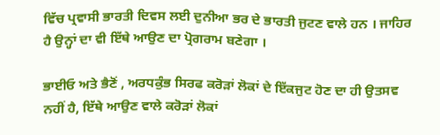ਵਿੱਚ ਪ੍ਰਵਾਸੀ ਭਾਰਤੀ ਦਿਵਸ ਲਈ ਦੁਨੀਆ ਭਰ ਦੇ ਭਾਰਤੀ ਜੁਟਣ ਵਾਲੇ ਹਨ । ਜਾਹਿਰ ਹੈ ਉਨ੍ਹਾਂ ਦਾ ਵੀ ਇੱਥੇ ਆਉਣ ਦਾ ਪ੍ਰੋਗਰਾਮ ਬਣੇਗਾ ।

ਭਾਈਓ ਅਤੇ ਭੈਣੋਂ , ਅਰਧਕੁੰਭ ਸਿਰਫ ਕਰੋੜਾਂ ਲੋਕਾਂ ਦੇ ਇੱਕਜੁਟ ਹੋਣ ਦਾ ਹੀ ਉਤਸਵ ਨਹੀਂ ਹੈ, ਇੱਥੇ ਆਉਣ ਵਾਲੇ ਕਰੋੜਾਂ ਲੋਕਾਂ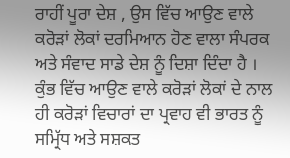ਰਾਹੀਂ ਪੂਰਾ ਦੇਸ਼ , ਉਸ ਵਿੱਚ ਆਉਣ ਵਾਲੇ ਕਰੋੜਾਂ ਲੋਕਾਂ ਦਰਮਿਆਨ ਹੋਣ ਵਾਲਾ ਸੰਪਰਕ ਅਤੇ ਸੰਵਾਦ ਸਾਡੇ ਦੇਸ਼ ਨੂੰ ਦਿਸ਼ਾ ਦਿੰਦਾ ਹੈ । ਕੁੰਭ ਵਿੱਚ ਆਉਣ ਵਾਲੇ ਕਰੋੜਾਂ ਲੋਕਾਂ ਦੇ ਨਾਲ ਹੀ ਕਰੋੜਾਂ ਵਿਚਾਰਾਂ ਦਾ ਪ੍ਰਵਾਹ ਵੀ ਭਾਰਤ ਨੂੰ ਸਮ੍ਰਿੱਧ ਅਤੇ ਸਸ਼ਕਤ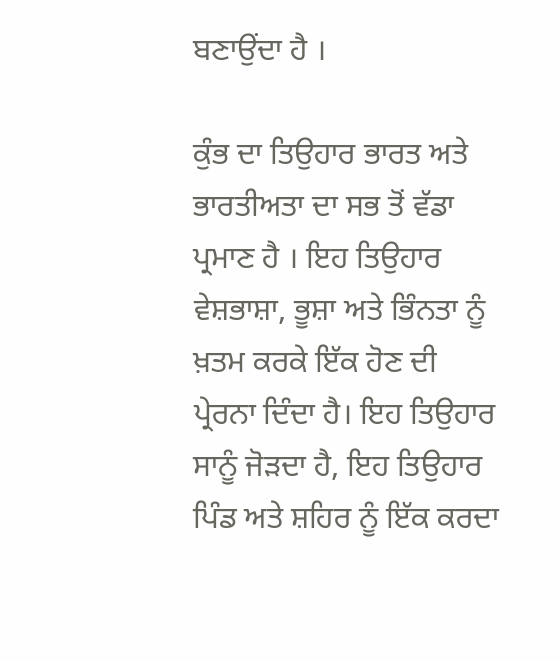ਬਣਾਉਂਦਾ ਹੈ ।

ਕੁੰਭ ਦਾ ਤਿਉਹਾਰ ਭਾਰਤ ਅਤੇ ਭਾਰਤੀਅਤਾ ਦਾ ਸਭ ਤੋਂ ਵੱਡਾ ਪ੍ਰਮਾਣ ਹੈ । ਇਹ ਤਿਉਹਾਰ ਵੇਸ਼ਭਾਸ਼ਾ, ਭੂਸ਼ਾ ਅਤੇ ਭਿੰਨਤਾ ਨੂੰ ਖ਼ਤਮ ਕਰਕੇ ਇੱਕ ਹੋਣ ਦੀ ਪ੍ਰੇਰਨਾ ਦਿੰਦਾ ਹੈ। ਇਹ ਤਿਉਹਾਰ ਸਾਨੂੰ ਜੋੜਦਾ ਹੈ, ਇਹ ਤਿਉਹਾਰ ਪਿੰਡ ਅਤੇ ਸ਼ਹਿਰ ਨੂੰ ਇੱਕ ਕਰਦਾ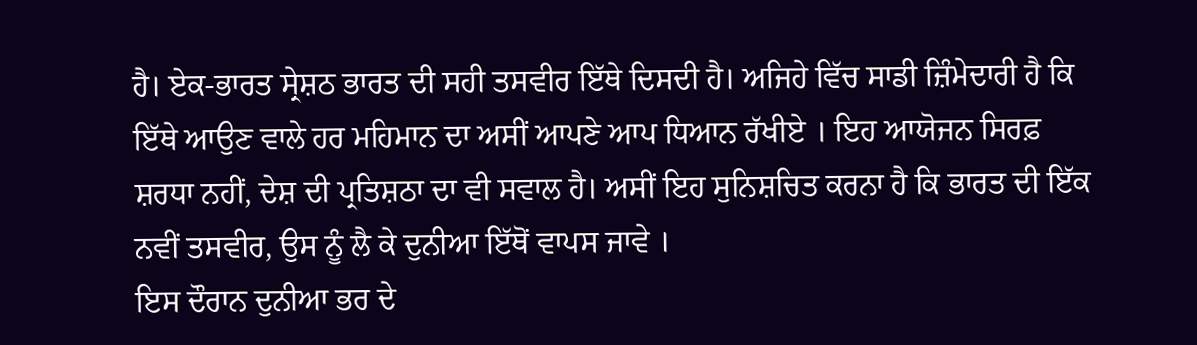ਹੈ। ਏਕ-ਭਾਰਤ ਸ੍ਰੇਸ਼ਠ ਭਾਰਤ ਦੀ ਸਹੀ ਤਸਵੀਰ ਇੱਥੇ ਦਿਸਦੀ ਹੈ। ਅਜਿਹੇ ਵਿੱਚ ਸਾਡੀ ਜ਼ਿੰਮੇਦਾਰੀ ਹੈ ਕਿ ਇੱਥੇ ਆਉਣ ਵਾਲੇ ਹਰ ਮਹਿਮਾਨ ਦਾ ਅਸੀਂ ਆਪਣੇ ਆਪ ਧਿਆਨ ਰੱਖੀਏ । ਇਹ ਆਯੋਜਨ ਸਿਰਫ਼ ਸ਼ਰਧਾ ਨਹੀਂ, ਦੇਸ਼ ਦੀ ਪ੍ਰਤਿਸ਼ਠਾ ਦਾ ਵੀ ਸਵਾਲ ਹੈ। ਅਸੀਂ ਇਹ ਸੁਨਿਸ਼ਚਿਤ ਕਰਨਾ ਹੈ ਕਿ ਭਾਰਤ ਦੀ ਇੱਕ ਨਵੀਂ ਤਸਵੀਰ, ਉਸ ਨੂੰ ਲੈ ਕੇ ਦੁਨੀਆ ਇੱਥੋਂ ਵਾਪਸ ਜਾਵੇ ।
ਇਸ ਦੌਰਾਨ ਦੁਨੀਆ ਭਰ ਦੇ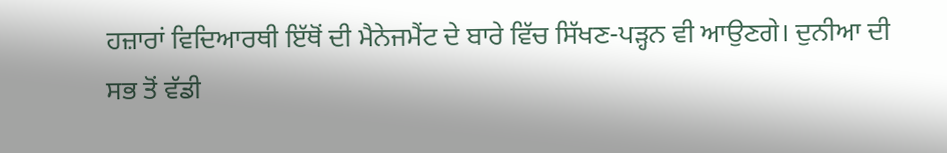ਹਜ਼ਾਰਾਂ ਵਿਦਿਆਰਥੀ ਇੱਥੋਂ ਦੀ ਮੈਨੇਜਮੈਂਟ ਦੇ ਬਾਰੇ ਵਿੱਚ ਸਿੱਖਣ-ਪੜ੍ਹਨ ਵੀ ਆਉਣਗੇ। ਦੁਨੀਆ ਦੀ ਸਭ ਤੋਂ ਵੱਡੀ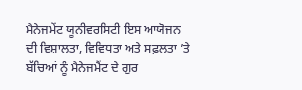ਮੈਨੇਜਮੇਂਟ ਯੂਨੀਵਰਸਿਟੀ ਇਸ ਆਯੋਜਨ ਦੀ ਵਿਸ਼ਾਲਤਾ, ਵਿਵਿਧਤਾ ਅਤੇ ਸਫ਼ਲਤਾ ’ਤੇ ਬੱਚਿਆਂ ਨੂੰ ਮੈਨੇਜਮੈਂਟ ਦੇ ਗੁਰ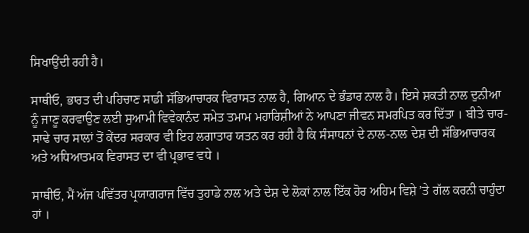ਸਿਖਾਉਂਦੀ ਰਹੀ ਹੈ।

ਸਾਥੀਓ, ਭਾਰਤ ਦੀ ਪਹਿਚਾਣ ਸਾਡੀ ਸੱਭਿਆਚਾਰਕ ਵਿਰਾਸਤ ਨਾਲ ਹੈ, ਗਿਆਨ ਦੇ ਭੰਡਾਰ ਨਾਲ ਹੈ। ਇਸੇ ਸ਼ਕਤੀ ਨਾਲ ਦੁਨੀਆ ਨੂੰ ਜਾਣੂ ਕਰਵਾਉਣ ਲਈ ਸੁਆਮੀ ਵਿਵੇਕਾਨੰਦ ਸਮੇਤ ਤਮਾਮ ਮਹਾਰਿਸ਼ੀਆਂ ਨੇ ਆਪਣਾ ਜੀਵਨ ਸਮਰਪਿਤ ਕਰ ਦਿੱਤਾ । ਬੀਤੇ ਚਾਰ-ਸਾਢੇ ਚਾਰ ਸਾਲਾਂ ਤੋਂ ਕੇਂਦਰ ਸਰਕਾਰ ਵੀ ਇਹ ਲਗਾਤਾਰ ਯਤਨ ਕਰ ਰਹੀ ਹੈ ਕਿ ਸੰਸਾਧਨਾਂ ਦੇ ਨਾਲ-ਨਾਲ ਦੇਸ਼ ਦੀ ਸੱਭਿਆਚਾਰਕ ਅਤੇ ਅਧਿਆਤਮਕ‍ ਵਿਰਾਸਤ ਦਾ ਵੀ ਪ੍ਰਭਾਵ ਵਧੇ ।

ਸਾਥੀਓ, ਮੈਂ ਅੱਜ ਪਵਿੱਤਰ ਪ੍ਰਯਾਗਰਾਜ ਵਿੱਚ ਤੁਹਾਡੇ ਨਾਲ ਅਤੇ ਦੇਸ਼ ਦੇ ਲੋਕਾਂ ਨਾਲ ਇੱਕ ਹੋਰ ਅਹਿਮ ਵਿਸ਼ੇ ’ਤੇ ਗੱਲ ਕਰਨੀ ਚਾਹੁੰਦਾ ਹਾਂ ।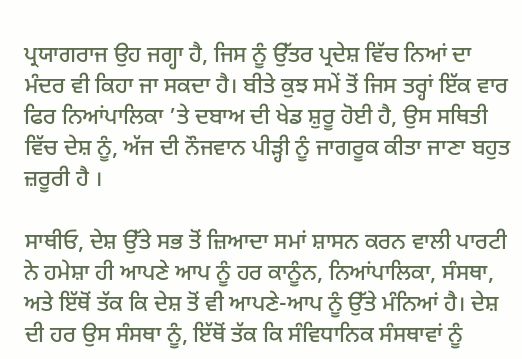ਪ੍ਰਯਾਗਰਾਜ ਉਹ ਜਗ੍ਹਾ ਹੈ, ਜਿਸ ਨੂੰ ਉੱਤਰ ਪ੍ਰਦੇਸ਼ ਵਿੱਚ ਨਿਆਂ ਦਾ ਮੰਦਰ ਵੀ ਕਿਹਾ ਜਾ ਸਕਦਾ ਹੈ। ਬੀਤੇ ਕੁਝ ਸਮੇਂ ਤੋਂ ਜਿਸ ਤਰ੍ਹਾਂ ਇੱਕ ਵਾਰ ਫਿਰ ਨਿਆਂਪਾਲਿਕਾ ’ਤੇ ਦਬਾਅ ਦੀ ਖੇਡ ਸ਼ੁਰੂ ਹੋਈ ਹੈ, ਉਸ ਸਥਿ‍ਤੀ ਵਿੱਚ ਦੇਸ਼ ਨੂੰ, ਅੱਜ ਦੀ ਨੌਜਵਾਨ ਪੀੜ੍ਹੀ ਨੂੰ ਜਾਗਰੂਕ ਕੀਤਾ ਜਾਣਾ ਬਹੁਤ ਜ਼ਰੂਰੀ ਹੈ ।

ਸਾਥੀਓ, ਦੇਸ਼ ਉੱਤੇ ਸਭ ਤੋਂ ਜ਼ਿਆਦਾ ਸਮਾਂ ਸ਼ਾਸਨ ਕਰਨ ਵਾਲੀ ਪਾਰਟੀ ਨੇ ਹਮੇਸ਼ਾ ਹੀ ਆਪਣੇ ਆਪ ਨੂੰ ਹਰ ਕਾਨੂੰਨ, ਨਿਆਂਪਾਲਿਕਾ, ਸੰਸਥਾ, ਅਤੇ ਇੱਥੋਂ ਤੱਕ ਕਿ ਦੇਸ਼ ਤੋਂ ਵੀ ਆਪਣੇ-ਆਪ ਨੂੰ ਉੱਤੇ ਮੰਨਿਆਂ ਹੈ। ਦੇਸ਼ ਦੀ ਹਰ ਉਸ ਸੰਸਥਾ‍ ਨੂੰ, ਇੱਥੋਂ ਤੱਕ ਕਿ‍ ਸੰਵਿਧਾਨਿਕ ਸੰਸਥਾਵਾਂ ਨੂੰ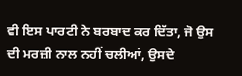ਵੀ ਇਸ ਪਾਰਟੀ ਨੇ ਬਰਬਾਦ ਕਰ ਦਿੱਤਾ, ਜੋ ਉਸ ਦੀ ਮਰਜ਼ੀ ਨਾਲ ਨਹੀਂ ਚਲੀਆਂ, ਉਸਦੇ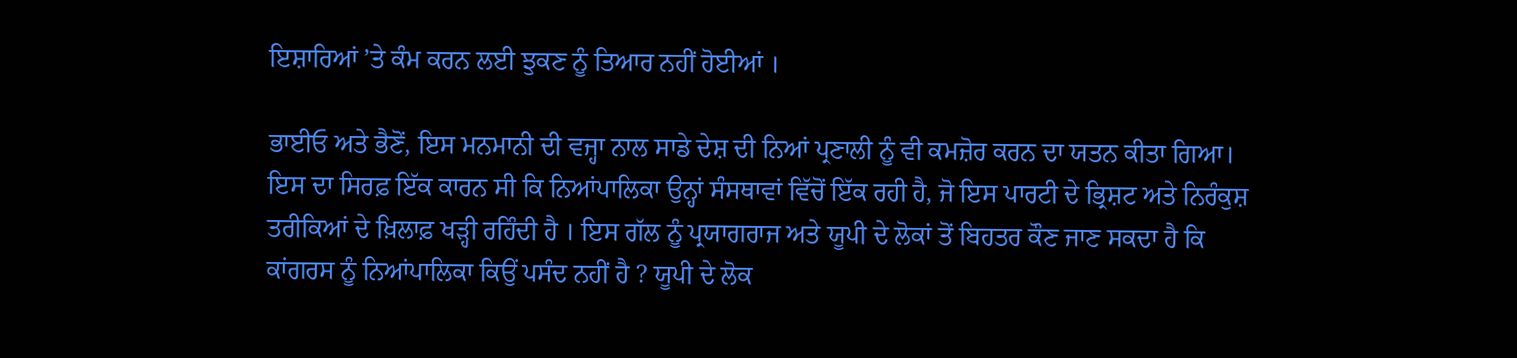ਇਸ਼ਾਰਿਆਂ ’ਤੇ ਕੰਮ ਕਰਨ ਲਈ ਝੁਕਣ ਨੂੰ ਤਿਆਰ ਨਹੀਂ ਹੋਈਆਂ ।

ਭਾਈਓ ਅਤੇ ਭੈਣੋਂ, ਇਸ ਮਨਮਾਨੀ ਦੀ ਵਜ੍ਹਾ ਨਾਲ ਸਾਡੇ ਦੇਸ਼ ਦੀ ਨਿਆਂ ਪ੍ਰਣਾਲੀ ਨੂੰ ਵੀ ਕਮਜ਼ੋਰ ਕਰਨ ਦਾ ਯਤਨ ਕੀਤਾ ਗਿਆ। ਇਸ ਦਾ ਸਿਰਫ਼ ਇੱਕ ਕਾਰਨ ਸੀ ਕਿ ਨਿਆਂਪਾਲਿਕਾ ਉਨ੍ਹਾਂ ਸੰਸਥਾਵਾਂ ਵਿੱਚੋਂ ਇੱਕ ਰਹੀ ਹੈ, ਜੋ ਇਸ ਪਾਰਟੀ ਦੇ ਭ੍ਰਿਸ਼ਟ ਅਤੇ ਨਿਰੰਕੁਸ਼ ਤਰੀਕਿਆਂ ਦੇ‍ ਖ਼ਿਲਾਫ਼ ਖੜ੍ਹੀ ਰਹਿੰਦੀ ਹੈ । ਇਸ ਗੱਲ ਨੂੰ ਪ੍ਰਯਾਗਰਾਜ ਅਤੇ ਯੂਪੀ ਦੇ ਲੋਕਾਂ ਤੋਂ ਬਿਹਤਰ ਕੌਣ ਜਾਣ ਸਕਦਾ ਹੈ ਕਿ ਕਾਂਗਰਸ ਨੂੰ ਨਿਆਂਪਾਲਿਕਾ ਕਿਉਂ ਪਸੰਦ ਨਹੀਂ ਹੈ ? ਯੂਪੀ ਦੇ ਲੋਕ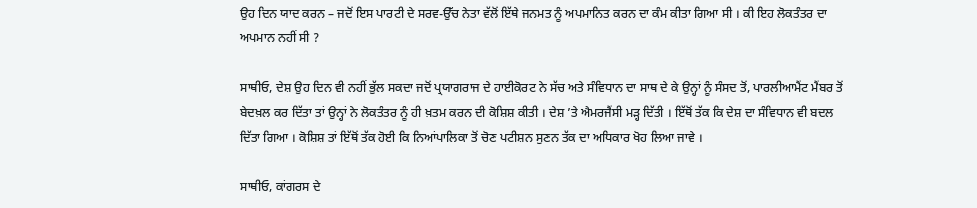ਉਹ ਦਿਨ ਯਾਦ ਕਰਨ – ਜਦੋਂ ਇਸ ਪਾਰਟੀ ਦੇ ਸਰਵ-ਉੱਚ ਨੇਤਾ ਵੱਲੋਂ ਇੱਥੇ ਜਨਮਤ ਨੂੰ ਅਪਮਾਨਿਤ ਕਰਨ ਦਾ ਕੰਮ ਕੀਤਾ ਗਿਆ ਸੀ । ਕੀ ਇਹ ਲੋਕਤੰਤਰ ਦਾ ਅਪਮਾਨ ਨਹੀਂ ਸੀ ?

ਸਾਥੀਓ, ਦੇਸ਼ ਉਹ ਦਿਨ ਵੀ ਨਹੀਂ ਭੁੱਲ ਸਕਦਾ ਜਦੋਂ ਪ੍ਰਯਾਗਰਾਜ ਦੇ ਹਾਈਕੋਰਟ ਨੇ ਸੱਚ ਅਤੇ ਸੰਵਿਧਾਨ ਦਾ ਸਾਥ ਦੇ ਕੇ ਉਨ੍ਹਾਂ ਨੂੰ ਸੰਸਦ ਤੋਂ, ਪਾਰਲੀਆਮੈਂਟ ਮੈਂਬਰ ਤੋਂ ਬੇਦਖ਼ਲ ਕਰ ਦਿੱਤਾ ਤਾਂ ਉਨ੍ਹਾਂ ਨੇ ਲੋਕਤੰਤਰ ਨੂੰ ਹੀ ਖ਼ਤਮ ਕਰਨ ਦੀ ਕੋਸ਼ਿਸ਼ ਕੀਤੀ । ਦੇਸ਼ ’ਤੇ ਐਮਰਜੈਂਸੀ ਮੜ੍ਹ ਦਿੱਤੀ । ਇੱਥੋਂ ਤੱਕ ਕਿ ਦੇਸ਼ ਦਾ ਸੰਵਿਧਾਨ ਵੀ ਬਦਲ ਦਿੱਤਾ ਗਿਆ । ਕੋਸ਼ਿਸ਼ ਤਾਂ ਇੱਥੋਂ ਤੱਕ ਹੋਈ ਕਿ ਨਿਆਂਪਾਲਿਕਾ ਤੋਂ ਚੋਣ ਪਟੀਸ਼ਨ ਸੁਣਨ ਤੱਕ ਦਾ ਅਧਿਕਾਰ ਖੋਹ ਲਿਆ ਜਾਵੇ ।

ਸਾਥੀਓ, ਕਾਂਗਰਸ ਦੇ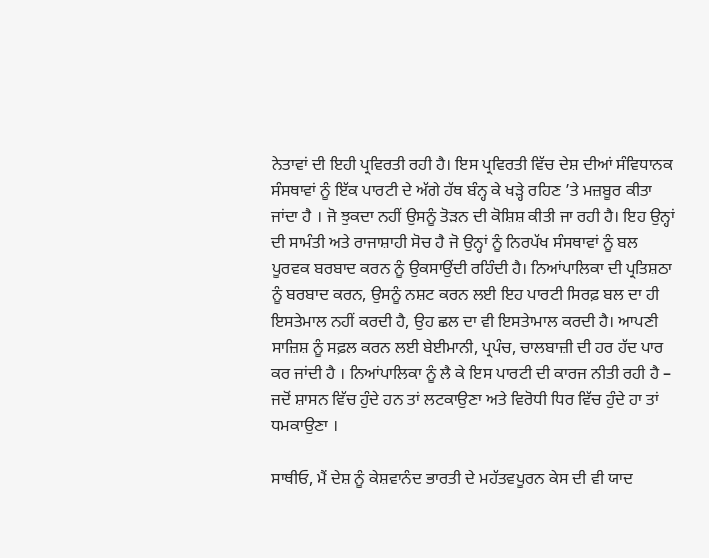ਨੇਤਾਵਾਂ ਦੀ ਇਹੀ ਪ੍ਰਵਿਰਤੀ ਰਹੀ ਹੈ। ਇਸ ਪ੍ਰਵਿਰਤੀ ਵਿੱਚ ਦੇਸ਼ ਦੀਆਂ ਸੰਵਿਧਾਨਕ ਸੰਸ‍‍ਥਾਵਾਂ ਨੂੰ ਇੱਕ ਪਾਰਟੀ ਦੇ ਅੱਗੇ ਹੱਥ ਬੰਨ੍ਹ ਕੇ ਖੜ੍ਹੇ ਰਹਿਣ ’ਤੇ ਮਜ਼ਬੂਰ ਕੀਤਾ ਜਾਂਦਾ ਹੈ । ਜੋ ਝੁਕਦਾ ਨਹੀਂ ਉਸਨੂੰ ਤੋੜਨ ਦੀ ਕੋਸ਼ਿਸ਼ ਕੀਤੀ ਜਾ ਰਹੀ ਹੈ। ਇਹ ਉਨ੍ਹਾਂ ਦੀ ਸਾਮੰਤੀ ਅਤੇ ਰਾਜਾਸ਼ਾਹੀ ਸੋਚ ਹੈ ਜੋ ਉਨ੍ਹਾਂ ਨੂੰ ਨਿਰਪੱਖ ਸੰਸਥਾਵਾਂ ਨੂੰ ਬਲ ਪੂਰਵਕ ਬਰਬਾਦ ਕਰਨ ਨੂੰ ਉਕਸਾਉਂਦੀ ਰਹਿੰਦੀ ਹੈ। ਨਿਆਂਪਾਲਿਕਾ ਦੀ ਪ੍ਰਤਿਸ਼ਠਾ ਨੂੰ ਬਰਬਾਦ ਕਰਨ, ਉਸਨੂੰ ਨਸ਼ਟ ਕਰਨ ਲਈ ਇਹ ਪਾਰਟੀ ਸਿਰਫ਼ ਬਲ ਦਾ ਹੀ ਇਸਤੇਮਾਲ ਨਹੀਂ ਕਰਦੀ ਹੈ, ਉਹ ਛਲ ਦਾ ਵੀ ਇਸਤੇਾਮਾਲ ਕਰਦੀ ਹੈ। ਆਪਣੀ ਸਾਜ਼ਿਸ਼ ਨੂੰ ਸਫ਼ਲ ਕਰਨ ਲਈ ਬੇਈਮਾਨੀ, ਪ੍ਰਪੰਚ, ਚਾਲਬਾਜ਼ੀ ਦੀ ਹਰ ਹੱਦ ਪਾਰ ਕਰ ਜਾਂਦੀ ਹੈ । ਨਿਆਂਪਾਲਿਕਾ ਨੂੰ ਲੈ ਕੇ ਇਸ ਪਾਰਟੀ ਦੀ ਕਾਰਜ ਨੀਤੀ ਰਹੀ ਹੈ – ਜਦੋਂ ਸ਼ਾਸਨ ਵਿੱਚ ਹੁੰਦੇ ਹਨ ਤਾਂ ਲਟਕਾਉਣਾ ਅਤੇ ਵਿਰੋਧੀ ਧਿਰ ਵਿੱਚ ਹੁੰਦੇ ਹਾ ਤਾਂ ਧਮਕਾਉਣਾ ।

ਸਾਥੀਓ, ਮੈਂ ਦੇਸ਼ ਨੂੰ ਕੇਸ਼ਵਾਨੰਦ ਭਾਰਤੀ ਦੇ ਮਹੱਤਵਪੂਰਨ ਕੇਸ ਦੀ ਵੀ ਯਾਦ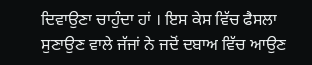ਦਿਵਾਉਣਾ ਚਾਹੁੰਦਾ ਹਾਂ । ਇਸ ਕੇਸ ਵਿੱਚ ਫੈਸਲਾ ਸੁਣਾਉਣ ਵਾਲੇ ਜੱਜਾਂ ਨੇ ਜਦੋਂ ਦਬਾਅ ਵਿੱਚ ਆਉਣ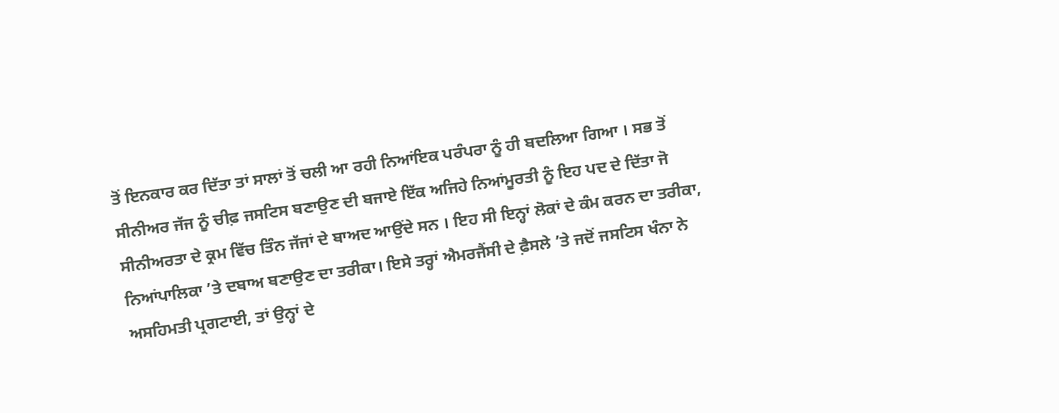ਤੋਂ ਇਨਕਾਰ ਕਰ ਦਿੱਤਾ ਤਾਂ ਸਾਲਾਂ ਤੋਂ ਚਲੀ ਆ ਰਹੀ ਨਿਆਂਇਕ ਪਰੰਪਰਾ ਨੂੰ ਹੀ ਬਦਲਿਆ ਗਿਆ । ਸਭ ਤੋਂ ਸੀਨੀਅਰ ਜੱਜ ਨੂੰ ਚੀਫ਼ ਜਸਟਿਸ ਬਣਾਉਣ ਦੀ ਬਜਾਏ ਇੱਕ ਅਜਿਹੇ ਨਿਆਂਮੂਰਤੀ ਨੂੰ ਇਹ ਪਦ ਦੇ ਦਿੱਤਾ ਜੋ ਸੀਨੀਅਰਤਾ ਦੇ ਕ੍ਰਮ ਵਿੱਚ ਤਿੰਨ ਜੱਜਾਂ ਦੇ ਬਾਅਦ ਆਉਂਦੇ ਸਨ । ਇਹ ਸੀ ਇਨ੍ਹਾਂ ਲੋਕਾਂ ਦੇ ਕੰਮ ਕਰਨ ਦਾ ਤਰੀਕਾ, ਨਿਆਂਪਾਲਿਕਾ ’ਤੇ ਦਬਾਅ ਬਣਾਉਣ ਦਾ ਤਰੀਕਾ। ਇਸੇ ਤਰ੍ਹਾਂ ਐਮਰਜੈਂਸੀ ਦੇ ਫ਼ੈਸਲੇ ’ਤੇ ਜਦੋਂ ਜਸਟਿਸ ਖੰਨਾ ਨੇ ਅਸਹਿਮਤੀ ਪ੍ਰਗਟਾਈ, ਤਾਂ ਉਨ੍ਹਾਂ ਦੇ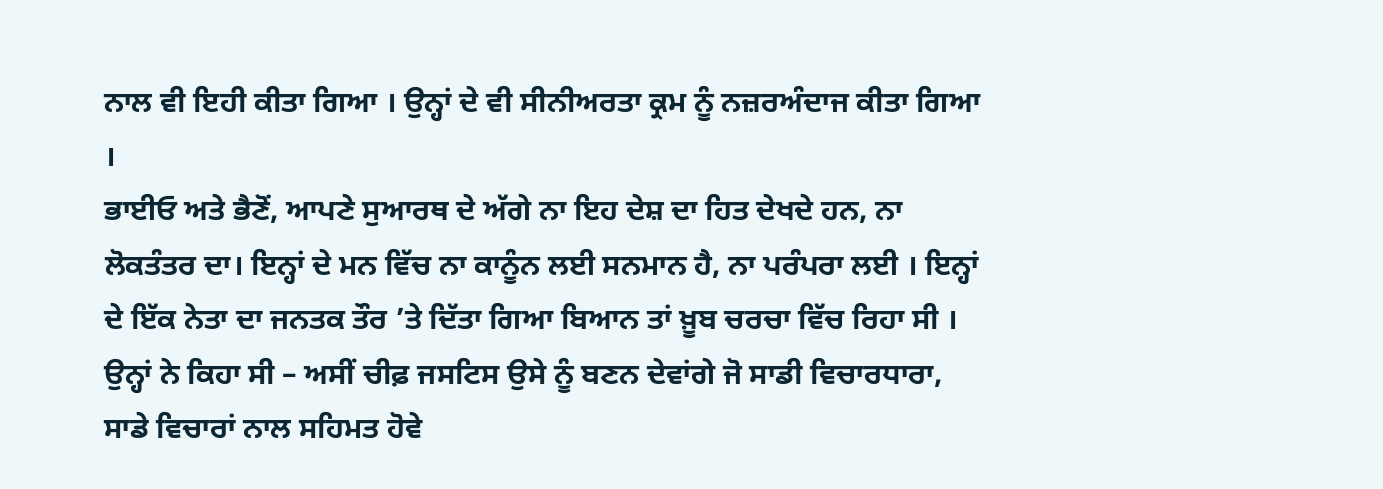ਨਾਲ ਵੀ ਇਹੀ ਕੀਤਾ ਗਿਆ । ਉਨ੍ਹਾਂ ਦੇ ਵੀ ਸੀਨੀਅਰਤਾ ਕ੍ਰਮ ਨੂੰ ਨਜ਼ਰਅੰਦਾਜ ਕੀਤਾ ਗਿਆ ।
ਭਾਈਓ ਅਤੇ ਭੈਣੋਂ, ਆਪਣੇ ਸੁਆਰਥ ਦੇ ਅੱਗੇ ਨਾ ਇਹ ਦੇਸ਼ ਦਾ ਹਿਤ ਦੇਖਦੇ ਹਨ, ਨਾ ਲੋਕਤੰਤਰ ਦਾ। ਇਨ੍ਹਾਂ ਦੇ ਮਨ ਵਿੱਚ ਨਾ ਕਾਨੂੰਨ ਲਈ ਸਨਮਾਨ ਹੈ, ਨਾ ਪਰੰਪਰਾ ਲਈ । ਇਨ੍ਹਾਂ ਦੇ ਇੱਕ ਨੇਤਾ ਦਾ ਜਨਤਕ ਤੌਰ ’ਤੇ ਦਿੱਤਾ ਗਿਆ ਬਿਆਨ ਤਾਂ ਖ਼ੂਬ ਚਰਚਾ ਵਿੱਚ ਰਿਹਾ ਸੀ । ਉਨ੍ਹਾਂ ਨੇ ਕਿਹਾ ਸੀ – ਅਸੀਂ ਚੀਫ਼ ਜਸਟਿਸ ਉਸੇ ਨੂੰ ਬਣਨ ਦੇਵਾਂਗੇ ਜੋ ਸਾਡੀ ਵਿਚਾਰਧਾਰਾ, ਸਾਡੇ ਵਿਚਾਰਾਂ ਨਾਲ ਸਹਿਮਤ ਹੋਵੇ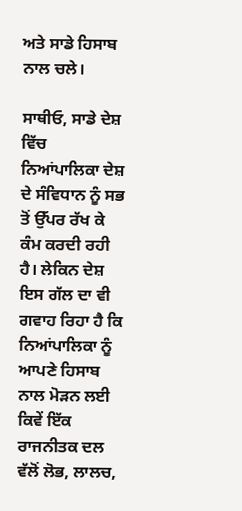ਅਤੇ ਸਾਡੇ ਹਿਸਾਬ ਨਾਲ ਚਲੇ।

ਸਾਥੀਓ, ਸਾਡੇ ਦੇਸ਼ ਵਿੱਚ ਨਿਆਂਪਾਲਿਕਾ ਦੇਸ਼ ਦੇ ਸੰਵਿਧਾਨ ਨੂੰ ਸਭ ਤੋਂ ਉੱਪਰ ਰੱਖ ਕੇ ਕੰਮ ਕਰਦੀ ਰਹੀ ਹੈ। ਲੇਕਿਨ ਦੇਸ਼ ਇਸ ਗੱਲ ਦਾ ਵੀ ਗਵਾਹ ਰਿਹਾ ਹੈ ਕਿ ਨਿਆਂਪਾਲਿਕਾ ਨੂੰ ਆਪਣੇ ਹਿਸਾਬ ਨਾਲ ਮੋੜਨ ਲਈ ਕਿਵੇਂ ਇੱਕ ਰਾਜਨੀਤਕ ਦਲ ਵੱਲੋਂ ਲੋਭ, ਲਾਲਚ,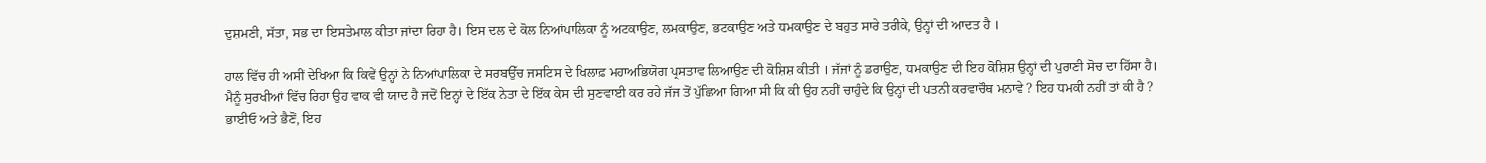ਦੁਸ਼ਮਣੀ, ਸੱਤਾ, ਸਭ ਦਾ ਇਸਤੇਮਾਲ ਕੀਤਾ ਜਾਂਦਾ ਰਿਹਾ ਹੈ। ਇਸ ਦਲ ਦੇ ਕੋਲ ਨਿਆਂਪਾਲਿਕਾ ਨੂੰ ਅਟਕਾਉਣ, ਲਮਕਾਉਣ, ਭਟਕਾਉਣ ਅਤੇ ਧਮਕਾਉਣ ਦੇ ਬਹੁਤ ਸਾਰੇ ਤਰੀਕੇ, ਉਨ੍ਹਾਂ ਦੀ ਆਦਤ ਹੈ ।

ਹਾਲ ਵਿੱਚ ਹੀ ਅਸੀਂ ਦੇਖਿਆ ਕਿ ਕਿਵੇਂ ਉਨ੍ਹਾਂ ਨੇ ਨਿਆਂਪਾਲਿਕਾ ਦੇ ਸਰਬਉੱਚ ਜਸਟਿਸ ਦੇ ਖਿਲਾਫ਼ ਮਹਾਅਭਿਯੋਗ ਪ੍ਰਸਤਾਵ ਲਿਆਉਣ ਦੀ ਕੋਸ਼ਿਸ਼ ਕੀਤੀ । ਜੱਜਾਂ ਨੂੰ ਡਰਾਉਣ, ਧਮਕਾਉਣ ਦੀ ਇਹ ਕੋਸ਼ਿਸ਼ ਉਨ੍ਹਾਂ ਦੀ ਪੁਰਾਣੀ ਸੋਚ ਦਾ ਹਿੱਸਾ ਹੈ।
ਮੈਨੂੰ ਸੁਰਖੀਆਂ ਵਿੱਚ ਰਿਹਾ ਉਹ ਵਾਕ ਵੀ ਯਾਦ ਹੈ ਜਦੋਂ ਇਨ੍ਹਾਂ ਦੇ ਇੱਕ ਨੇਤਾ ਦੇ ਇੱਕ ਕੇਸ ਦੀ ਸੁਣਵਾਈ ਕਰ ਰਹੇ ਜੱਜ ਤੋਂ ਪੁੱਛਿਆ ਗਿਆ ਸੀ ਕਿ ਕੀ ਉਹ ਨਹੀਂ ਚਾਹੁੰਦੇ ਕਿ ਉਨ੍ਹਾਂ ਦੀ ਪਤਨੀ ਕਰਵਾਚੌਥ ਮਨਾਵੇ ? ਇਹ ਧਮਕੀ ਨਹੀਂ ਤਾਂ ਕੀ ਹੈ ?
ਭਾਈਓ ਅਤੇ ਭੈਣੋਂ, ਇਹ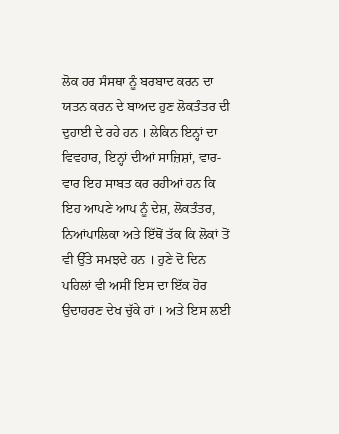ਲੋਕ ਹਰ ਸੰਸਥਾ ਨੂੰ ਬਰਬਾਦ ਕਰਨ ਦਾ ਯਤਨ ਕਰਨ ਦੇ ਬਾਅਦ ਹੁਣ ਲੋਕਤੰਤਰ ਦੀ ਦੁਹਾਈ ਦੇ ਰਹੇ ਹਨ । ਲੇਕਿਨ ਇਨ੍ਹਾਂ ਦਾ ਵਿਵਹਾਰ, ਇਨ੍ਹਾਂ ਦੀਆਂ ਸਾਜ਼ਿਸ਼ਾਂ, ਵਾਰ-ਵਾਰ ਇਹ ਸਾਬਤ ਕਰ ਰਹੀਆਂ ਹਨ ਕਿ ਇਹ ਆਪਣੇ ਆਪ ਨੂੰ ਦੇਸ਼, ਲੋਕਤੰਤਰ, ਨਿਆਂਪਾਲਿਕਾ ਅਤੇ ਇੱਥੋਂ ਤੱਕ ਕਿ ਲੋਕਾਂ ਤੋਂ ਵੀ ਉੱਤੇ ਸਮਝਦੇ ਹਨ । ਹੁਣੇ ਦੋ ਦਿਨ ਪਹਿਲਾਂ ਵੀ ਅਸੀਂ ਇਸ ਦਾ ਇੱਕ ਹੋਰ ਉਦਾਹਰਣ ਦੇਖ ਚੁੱਕੇ ਹਾਂ । ਅਤੇ ਇਸ ਲਈ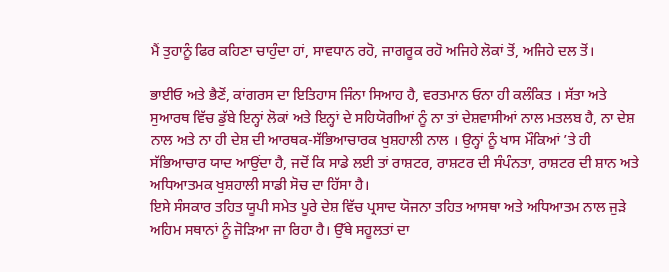ਮੈਂ ਤੁਹਾਨੂੰ ਫਿਰ ਕਹਿਣਾ ਚਾਹੁੰਦਾ ਹਾਂ, ਸਾਵਧਾਨ ਰਹੋ, ਜਾਗਰੂਕ ਰਹੋ ਅਜਿਹੇ ਲੋਕਾਂ ਤੋਂ, ਅਜਿਹੇ ਦਲ ਤੋਂ।

ਭਾਈਓ ਅਤੇ ਭੈਣੋਂ, ਕਾਂਗਰਸ ਦਾ ਇਤਿਹਾਸ ਜਿੰਨਾ ਸਿਆਹ ਹੈ, ਵਰਤਮਾਨ ਓਨਾ ਹੀ ਕਲੰਕਿਤ । ਸੱਤਾ ਅਤੇ ਸੁਆਰਥ ਵਿੱਚ ਡੁੱਬੇ ਇਨ੍ਹਾਂ ਲੋਕਾਂ ਅਤੇ ਇਨ੍ਹਾਂ ਦੇ ਸਹਿਯੋਗੀਆਂ ਨੂੰ ਨਾ ਤਾਂ ਦੇਸ਼ਵਾਸੀਆਂ ਨਾਲ ਮਤਲਬ ਹੈ, ਨਾ ਦੇਸ਼ ਨਾਲ ਅਤੇ ਨਾ ਹੀ ਦੇਸ਼ ਦੀ ਆਰਥਕ-ਸੱਭਿਆਚਾਰਕ ਖੁਸ਼ਹਾਲੀ ਨਾਲ । ਉਨ੍ਹਾਂ ਨੂੰ ਖਾਸ ਮੌਕਿਆਂ ’ਤੇ ਹੀ ਸੱਭਿਆਚਾਰ ਯਾਦ ਆਉਂਦਾ ਹੈ, ਜਦੋਂ ਕਿ ਸਾਡੇ ਲਈ ਤਾਂ ਰਾਸ਼ਟਰ, ਰਾਸ਼ਟਰ ਦੀ ਸੰਪੰਨਤਾ, ਰਾਸ਼ਟਰ ਦੀ ਸ਼ਾਨ ਅਤੇ ਅਧਿਆਤਮਕ ਖੁਸ਼ਹਾਲੀ ਸਾਡੀ ਸੋਚ ਦਾ ਹਿੱਸਾ ਹੈ।
ਇਸੇ ਸੰਸਕਾਰ ਤਹਿਤ ਯੂਪੀ ਸਮੇਤ ਪੂਰੇ ਦੇਸ਼ ਵਿੱਚ ਪ੍ਰਸਾਦ ਯੋਜਨਾ ਤਹਿਤ ਆਸਥਾ ਅਤੇ ਅਧਿਆਤਮ ਨਾਲ ਜੁੜੇ ਅਹਿਮ ਸਥਾਨਾਂ ਨੂੰ ਜੋੜਿਆ ਜਾ ਰਿਹਾ ਹੈ। ਉੱਥੇ ਸਹੂਲਤਾਂ ਦਾ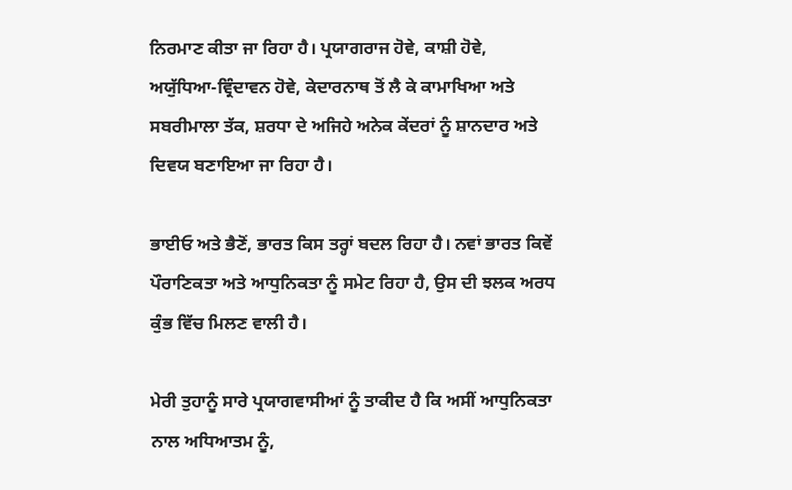ਨਿਰਮਾਣ ਕੀਤਾ ਜਾ ਰਿਹਾ ਹੈ। ਪ੍ਰਯਾਗਰਾਜ ਹੋਵੇ, ਕਾਸ਼ੀ ਹੋਵੇ, ਅਯੁੱਧਿਆ-ਵ੍ਰਿੰਦਾਵਨ ਹੋਵੇ, ਕੇਦਾਰਨਾਥ ਤੋਂ ਲੈ ਕੇ ਕਾਮਾਖਿਆ ਅਤੇ ਸਬਰੀਮਾਲਾ ਤੱਕ, ਸ਼ਰਧਾ ਦੇ ਅਜਿਹੇ ਅਨੇਕ ਕੇਂਦਰਾਂ ਨੂੰ ਸ਼ਾਨਦਾਰ ਅਤੇ ਦਿਵਯ ਬਣਾਇਆ ਜਾ ਰਿਹਾ ਹੈ।

ਭਾਈਓ ਅਤੇ ਭੈਣੋਂ, ਭਾਰਤ ਕਿਸ ਤਰ੍ਹਾਂ ਬਦਲ ਰਿਹਾ ਹੈ। ਨਵਾਂ ਭਾਰਤ ਕਿਵੇਂ ਪੌਰਾਣਿਕਤਾ ਅਤੇ ਆਧੁਨਿਕਤਾ ਨੂੰ ਸਮੇਟ ਰਿਹਾ ਹੈ, ਉਸ ਦੀ ਝਲਕ ਅਰਧ ਕੁੰਭ ਵਿੱਚ ਮਿਲਣ ਵਾਲੀ ਹੈ।

ਮੇਰੀ ਤੁਹਾਨੂੰ ਸਾਰੇ ਪ੍ਰਯਾਗਵਾਸੀਆਂ ਨੂੰ ਤਾਕੀਦ ਹੈ ਕਿ ਅਸੀਂ ਆਧੁਨਿਕਤਾ ਨਾਲ ਅਧਿਆਤਮ ਨੂੰ,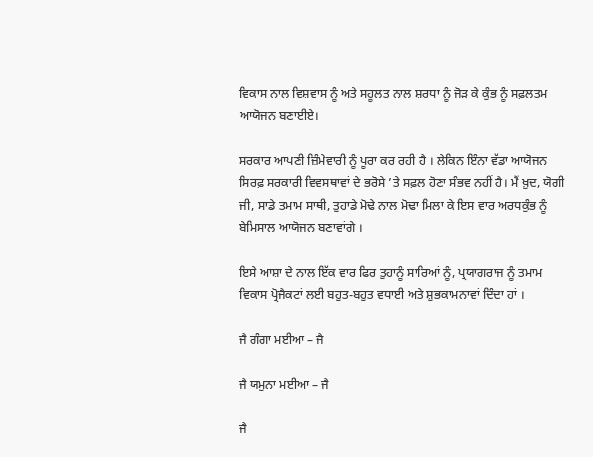ਵਿਕਾਸ ਨਾਲ ਵਿਸ਼ਵਾਸ ਨੂੰ ਅਤੇ ਸਹੂਲਤ ਨਾਲ ਸ਼ਰਧਾ ਨੂੰ ਜੋੜ ਕੇ ਕੁੰਭ ਨੂੰ ਸਫ਼ਲਤਮ ਆਯੋਜਨ ਬਣਾਈਏ।

ਸਰਕਾਰ ਆਪਣੀ ਜ਼ਿੰਮੇਵਾਰੀ ਨੂੰ ਪੂਰਾ ਕਰ ਰਹੀ ਹੈ । ਲੇਕਿਨ ਇੰਨਾ ਵੱਡਾ ਆਯੋਜਨ ਸਿਰਫ਼ ਸਰਕਾਰੀ ਵਿਵਸਥਾਵਾਂ ਦੇ ਭਰੋਸੇ ’ਤੇ ਸਫ਼ਲ ਹੋਣਾ ਸੰਭਵ ਨਹੀਂ ਹੈ। ਮੈਂ ਖ਼ੁਦ, ਯੋਗੀ ਜੀ, ਸਾਡੇ ਤਮਾਮ ਸਾਥੀ, ਤੁਹਾਡੇ ਮੋਢੇ ਨਾਲ ਮੋਢਾ ਮਿਲਾ ਕੇ ਇਸ ਵਾਰ ਅਰਧਕੁੰਭ ਨੂੰ ਬੇਮਿਸਾਲ ਆਯੋਜਨ ਬਣਾਵਾਂਗੇ ।

ਇਸੇ ਆਸ਼ਾ ਦੇ ਨਾਲ ਇੱਕ ਵਾਰ ਫਿਰ ਤੁਹਾਨੂੰ ਸਾਰਿਆਂ ਨੂੰ, ਪ੍ਰਯਾਗਰਾਜ ਨੂੰ ਤਮਾਮ ਵਿਕਾਸ ਪ੍ਰੋਜੈਕਟਾਂ ਲਈ ਬਹੁਤ-ਬਹੁਤ ਵਧਾਈ ਅਤੇ ਸ਼ੁਭਕਾਮਨਾਵਾਂ ਦਿੰਦਾ ਹਾਂ ।

ਜੈ ਗੰਗਾ ਮਈਆ – ਜੈ

ਜੈ ਯਮੁਨਾ ਮਈਆ – ਜੈ

ਜੈ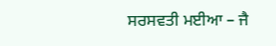ਸਰਸਵਤੀ ਮਈਆ – ਜੈ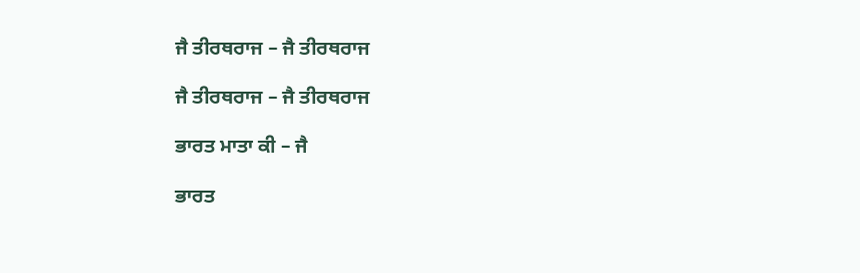ਜੈ ਤੀਰਥਰਾਜ – ਜੈ ਤੀਰਥਰਾਜ

ਜੈ ਤੀਰਥਰਾਜ – ਜੈ ਤੀਰਥਰਾਜ

ਭਾਰਤ ਮਾਤਾ ਕੀ – ਜੈ

ਭਾਰਤ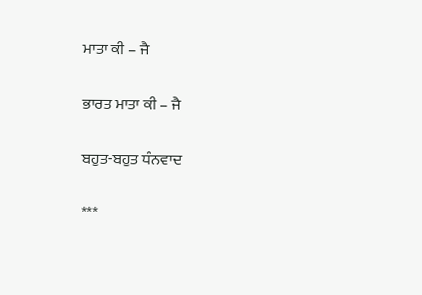ਮਾਤਾ ਕੀ – ਜੈ

ਭਾਰਤ ਮਾਤਾ ਕੀ – ਜੈ

ਬਹੁਤ-ਬਹੁਤ ਧੰਨਵਾਦ

***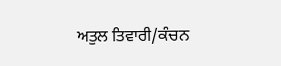ਅਤੁਲ ਤਿਵਾਰੀ/ਕੰਚਨ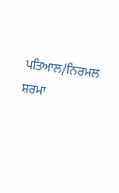ਪਤਿਆਲ/ਨਿਰਮਲ ਸ਼ਰਮਾ